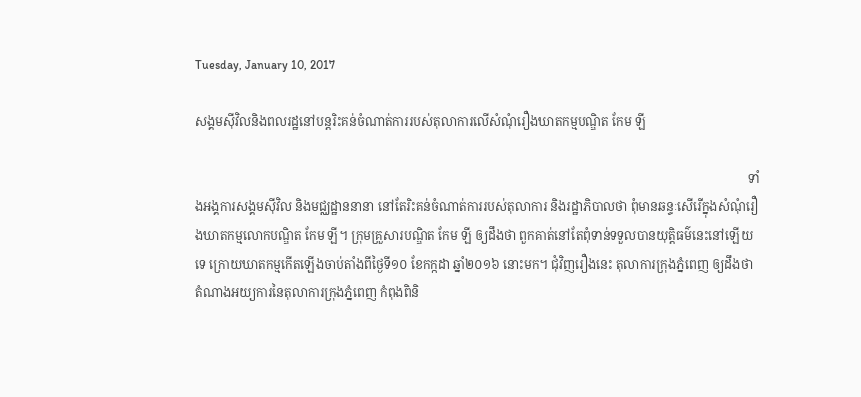Tuesday, January 10, 2017

សង្គមស៊ីវិលនិងពលរដ្ឋនៅបន្តរិះគន់ចំណាត់ការរបស់តុលាការលើសំណុំរឿងឃាតកម្មបណ្ឌិត កែម ឡី

                                                                                                                                                                                 ទាំងអង្គការសង្គមស៊ីវិល និងមជ្ឈដ្ឋាននានា នៅតែរិះគន់ចំណាត់ការរបស់តុលាការ និងរដ្ឋាភិបាលថា ពុំមានឆន្ទៈសើរើក្នុងសំណុំរឿងឃាតកម្មលោកបណ្ឌិត កែម ឡី។ ក្រុមគ្រួសារបណ្ឌិត កែម ឡី ឲ្យដឹងថា ពួកគាត់នៅតែពុំទាន់ទទួលបានយុត្តិធម៌នេះនៅឡើយទេ ក្រោយឃាតកម្មកើតឡើងចាប់តាំងពីថ្ងៃទី១០ ខែកក្កដា ឆ្នាំ២០១៦ នោះមក។ ជុំវិញរឿងនេះ តុលាការក្រុងភ្នំពេញ ឲ្យដឹងថា តំណាងអយ្យការនៃតុលាការក្រុងភ្នំពេញ កំពុងពិនិ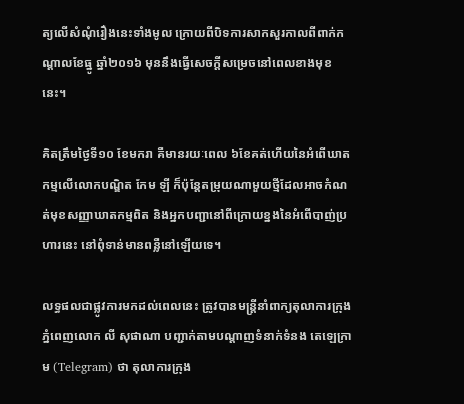ត្យលើសំណុំរឿងនេះទាំងមូល ក្រោយពីបិទការសាកសួរកាលពីពាក់កណ្ដាលខែធ្នូ ឆ្នាំ២០១៦ មុននឹងធ្វើសេចក្ដីសម្រេចនៅពេលខាងមុខនេះ។

គិតត្រឹមថ្ងៃទី១០ ខែមករា គឺមានរយៈពេល ៦ខែគត់ហើយនៃអំពើឃាតកម្មលើលោកបណ្ឌិត កែម ឡី ក៏ប៉ុន្តែតម្រុយណាមួយថ្មីដែលអាចកំណត់មុខសញ្ញាឃាតកម្មពិត និងអ្នកបញ្ជានៅពីក្រោយខ្នងនៃអំពើបាញ់ប្រហារនេះ នៅពុំទាន់មានពន្លឺនៅឡើយទេ។

លទ្ធផលជាផ្លូវការមកដល់ពេលនេះ ត្រូវបានមន្ត្រីនាំពាក្យតុលាការក្រុងភ្នំពេញលោក លី សុផាណា បញ្ជាក់តាមបណ្ដាញទំនាក់ទំនង តេឡេក្រាម (Telegram) ថា តុលាការក្រុង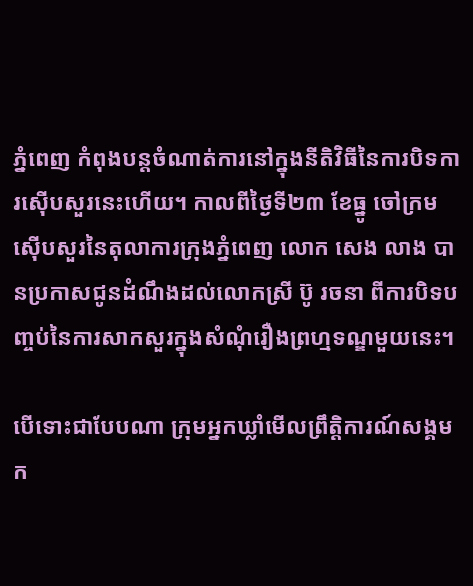ភ្នំពេញ កំពុងបន្តចំណាត់ការនៅក្នុងនីតិវិធីនៃការបិទការស៊ើបសួរនេះហើយ។ កាលពីថ្ងៃទី២៣ ខែធ្នូ ចៅក្រមស៊ើបសួរនៃតុលាការក្រុងភ្នំពេញ លោក សេង លាង បានប្រកាសជូនដំណឹងដល់លោកស្រី ប៊ូ រចនា ពីការបិទបញ្ចប់នៃការសាកសួរក្នុងសំណុំរឿងព្រហ្មទណ្ឌមួយនេះ។

បើទោះជាបែបណា ក្រុមអ្នកឃ្លាំមើលព្រឹត្តិការណ៍សង្គមក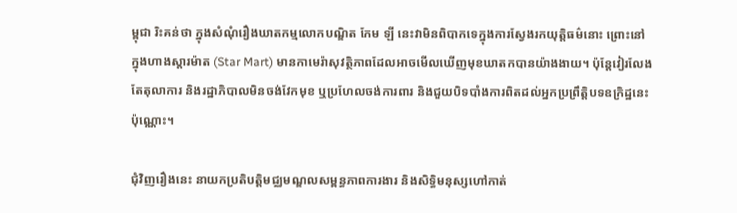ម្ពុជា រិះគន់ថា ក្នុងសំណុំរឿងឃាតកម្មលោកបណ្ឌិត កែម ឡី នេះវាមិនពិបាកទេក្នុងការស្វែងរកយុត្តិធម៌នោះ ព្រោះនៅក្នុងហាងស្តារម៉ាត (Star Mart) មានកាមេរ៉ាសុវត្ថិភាពដែលអាចមើលឃើញមុខឃាតកបានយ៉ាងងាយ។ ប៉ុន្តែវៀរលែងតែតុលាការ និងរដ្ឋាភិបាលមិនចង់វែកមុខ ឬប្រហែលចង់ការពារ និងជួយបិទបាំងការពិតដល់អ្នកប្រព្រឹត្តិបទឧក្រិដ្ឋនេះប៉ុណ្ណោះ។

ជុំវិញរឿងនេះ នាយកប្រតិបត្តិមជ្ឈមណ្ឌលសម្ពន្ធភាពការងារ និងសិទ្ធិមនុស្សហៅកាត់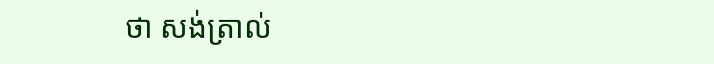ថា សង់ត្រាល់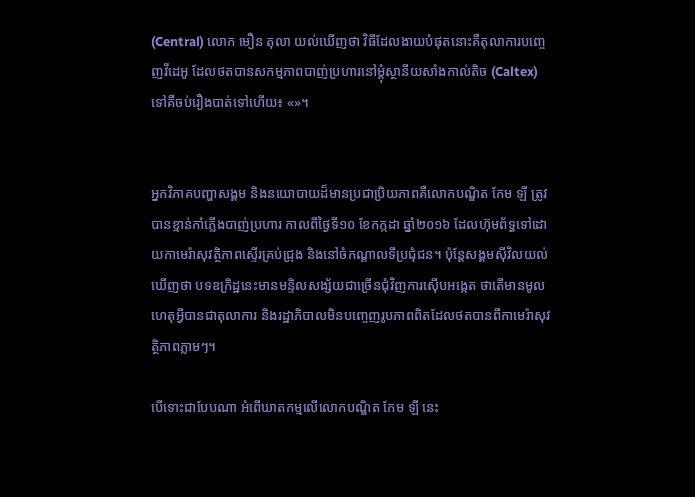(Central) លោក មឿន តុលា យល់ឃើញថា វិធីដែលងាយបំផុតនោះគឺតុលាការបញ្ចេញវីដេអូ ដែលថតបានសកម្មភាពបាញ់ប្រហារនៅម្ដុំស្ថានីយសាំងកាល់តិច (Caltex) ទៅគឺចប់រឿងបាត់ទៅហើយ៖ «»។


អ្នកវិភាគបញ្ហាសង្គម និងនយោបាយដ៏មានប្រជាប្រិយភាពគឺលោកបណ្ឌិត កែម ឡី ត្រូវបានខ្មាន់កាំភ្លើងបាញ់ប្រហារ កាលពីថ្ងៃទី១០ ខែកក្កដា ឆ្នាំ២០១៦ ដែលហ៊ុមព័ទ្ធទៅដោយកាមេរ៉ាសុវត្ថិភាពស្ទើរគ្រប់ជ្រុង និងនៅចំកណ្ដាលទីប្រជុំជន។ ប៉ុន្តែសង្គមស៊ីវិលយល់ឃើញថា បទឧក្រិដ្ឋនេះមានមន្ទិលសង្ស័យជាច្រើនជុំវិញការស៊ើបអង្កេត ថាតើមានមូលហេតុអ្វីបានជាតុលាការ និងរដ្ឋាភិបាលមិនបញ្ចេញរូបភាពពិតដែលថតបានពីកាមេរ៉ាសុវត្ថិភាពភ្លាមៗ។

បើទោះជាបែបណា អំពើឃាតកម្មលើលោកបណ្ឌិត កែម ឡី នេះ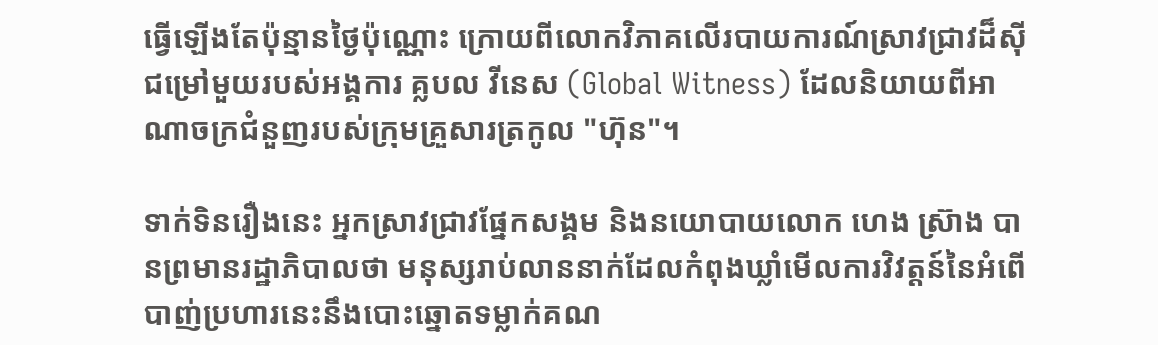ធ្វើឡើងតែប៉ុន្មានថ្ងៃប៉ុណ្ណោះ ក្រោយពីលោកវិភាគលើរបាយការណ៍ស្រាវជ្រាវដ៏ស៊ីជម្រៅមួយរបស់អង្គការ គ្លបល វីនេស (Global Witness) ដែលនិយាយពីអាណាចក្រជំនួញរបស់ក្រុមគ្រួសារត្រកូល "ហ៊ុន"។

ទាក់ទិនរឿងនេះ អ្នកស្រាវជ្រាវផ្នែកសង្គម និងនយោបាយលោក ហេង ស្រ៊ាង បានព្រមានរដ្ឋាភិបាលថា មនុស្សរាប់លាននាក់ដែលកំពុងឃ្លាំមើលការវិវត្តន៍នៃអំពើបាញ់ប្រហារនេះនឹងបោះឆ្នោតទម្លាក់គណ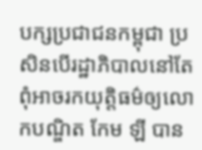បក្សប្រជាជនកម្ពុជា ប្រសិនបើរដ្ឋាភិបាលនៅតែពុំអាចរកយុត្តិធម៌ឲ្យលោកបណ្ឌិត កែម ឡី បាន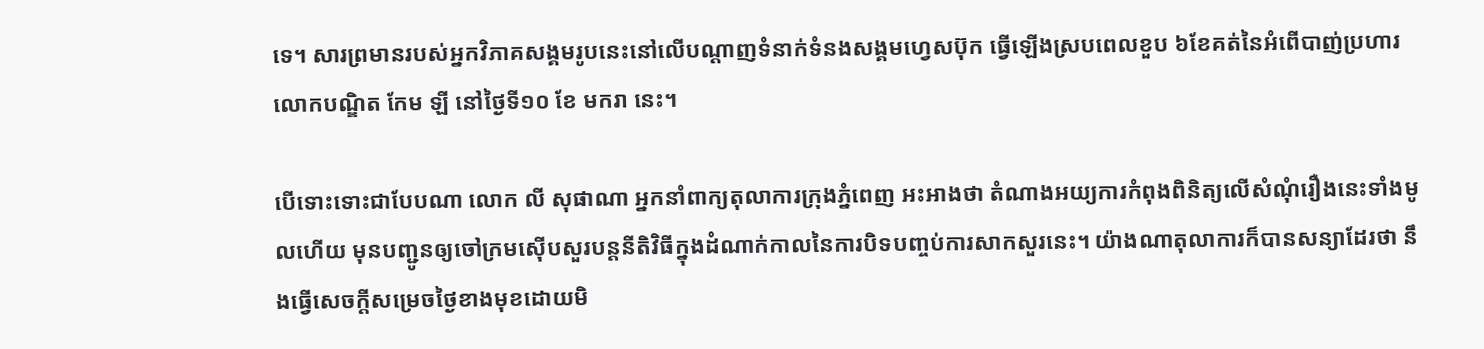ទេ។ សារព្រមានរបស់អ្នកវិភាគសង្គមរូបនេះនៅលើបណ្ដាញទំនាក់ទំនងសង្គមហ្វេសប៊ុក ធ្វើឡើងស្របពេលខួប ៦ខែគត់នៃអំពើបាញ់ប្រហារលោកបណ្ឌិត កែម ឡី នៅថ្ងៃទី១០ ខែ មករា នេះ។

បើទោះទោះជាបែបណា លោក លី សុផាណា អ្នកនាំពាក្យតុលាការក្រុងភ្នំពេញ អះអាងថា តំណាងអយ្យការកំពុងពិនិត្យលើសំណុំរឿងនេះទាំងមូលហើយ មុនបញ្ជូនឲ្យចៅក្រមស៊ើបសួរបន្តនីតិវិធីក្នុងដំណាក់កាលនៃការបិទបញ្ចប់ការសាកសួរនេះ។ យ៉ាងណាតុលាការក៏បានសន្យាដែរថា នឹងធ្វើសេចក្ដីសម្រេចថ្ងៃខាងមុខដោយមិ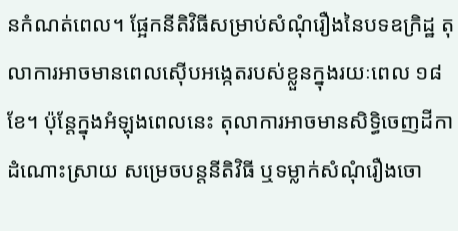នកំណត់ពេល។ ផ្អែកនីតិវិធីសម្រាប់សំណុំរឿងនៃបទឧក្រិដ្ឋ តុលាការអាចមានពេលស៊ើបអង្កេតរបស់ខ្លួនក្នុងរយៈពេល ១៨ខែ។ ប៉ុន្តែក្នុងអំឡុងពេលនេះ តុលាការអាចមានសិទ្ធិចេញដីកាដំណោះស្រាយ សម្រេចបន្តនីតិវិធី ឬទម្លាក់សំណុំរឿងចោ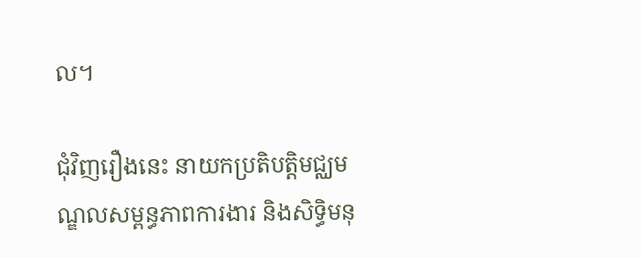ល។

ជុំវិញរឿងនេះ នាយកប្រតិបត្តិមជ្ឈមណ្ឌលសម្ពន្ធភាពការងារ និងសិទ្ធិមនុ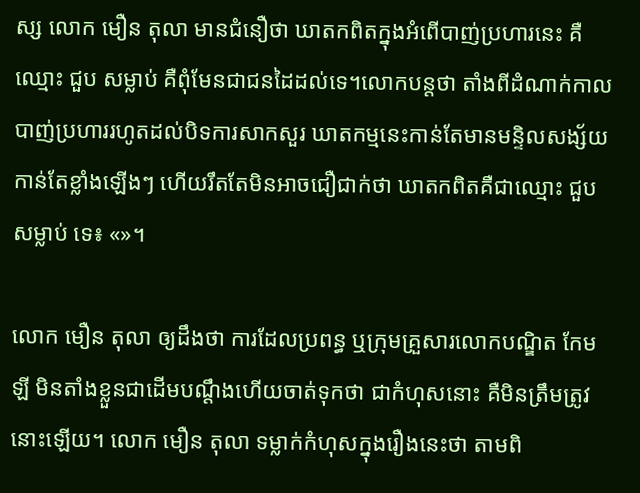ស្ស លោក មឿន តុលា មានជំនឿថា ឃាតកពិតក្នុងអំពើបាញ់ប្រហារនេះ គឺឈ្មោះ ជួប សម្លាប់ គឺពុំមែនជាជនដៃដល់ទេ។លោកបន្តថា តាំងពីដំណាក់កាលបាញ់ប្រហាររហូតដល់បិទការសាកសួរ ឃាតកម្មនេះកាន់តែមានមន្ទិលសង្ស័យកាន់តែខ្លាំងឡើងៗ ហើយរឹតតែមិនអាចជឿជាក់ថា ឃាតកពិតគឺជាឈ្មោះ ជួប សម្លាប់ ទេ៖ «»។

លោក មឿន តុលា ឲ្យដឹងថា ការដែលប្រពន្ធ ឬក្រុមគ្រួសារលោកបណ្ឌិត កែម ឡី មិនតាំងខ្លួនជាដើមបណ្ដឹងហើយចាត់ទុកថា ជាកំហុសនោះ គឺមិនត្រឹមត្រូវនោះឡើយ។ លោក មឿន តុលា ទម្លាក់កំហុសក្នុងរឿងនេះថា តាមពិ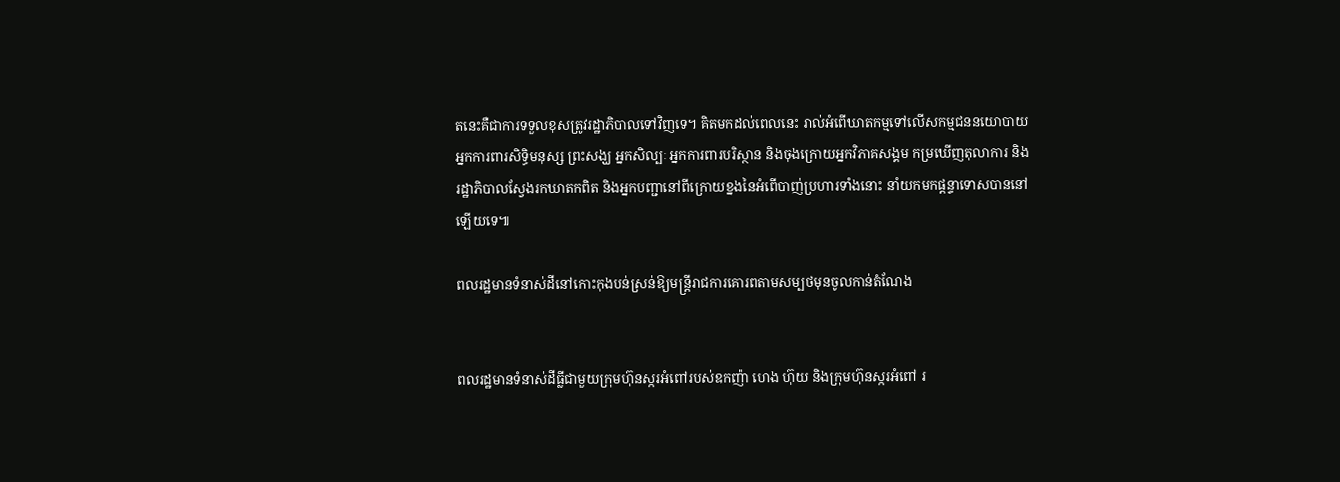តនេះគឺជាការទទួលខុសត្រូវរដ្ឋាភិបាលទៅវិញទេ។ គិតមកដល់ពេលនេះ រាល់អំពើឃាតកម្មទៅលើសកម្មជននយោបាយ អ្នកការពារសិទ្ធិមនុស្ស ព្រះសង្ឃ អ្នកសិល្បៈ អ្នកការពារបរិស្ថាន និងចុងក្រោយអ្នកវិភាគសង្គម កម្រឃើញតុលាការ និងរដ្ឋាភិបាលស្វែងរកឃាតកពិត និងអ្នកបញ្ជានៅពីក្រោយខ្នងនៃអំពើបាញ់ប្រហារទាំងនោះ នាំយកមកផ្ដន្ទាទោសបាននៅឡើយទេ៕

ពលរដ្ឋមានទំនាស់ដីនៅកោះកុងបន់ស្រន់ឱ្យមន្ត្រីរាជការគោរពតាមសម្បថមុនចូលកាន់តំណែង


ពលរដ្ឋមានទំនាស់ដីធ្លីជាមួយក្រុមហ៊ុនស្ករអំពៅរបស់ឧកញ៉ា ហេង ហ៊ុយ និងក្រុមហ៊ុនស្ករអំពៅ រ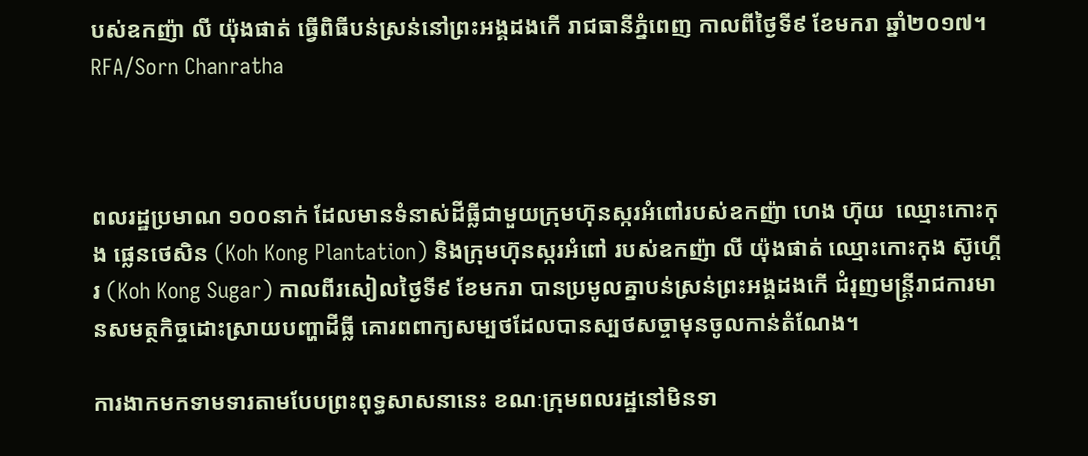បស់ឧកញ៉ា លី យ៉ុងផាត់ ធ្វើពិធីបន់ស្រន់នៅព្រះអង្គដងកើ រាជធានីភ្នំពេញ កាលពីថ្ងៃទី៩ ខែមករា ឆ្នាំ២០១៧។ RFA/Sorn Chanratha



ពលរដ្ឋប្រមាណ ១០០នាក់ ដែលមានទំនាស់ដីធ្លីជាមួយក្រុមហ៊ុនស្ករអំពៅរបស់ឧកញ៉ា ហេង ហ៊ុយ  ឈ្មោះកោះកុង ផ្លេនថេសិន (Koh Kong Plantation) និងក្រុមហ៊ុនស្ករអំពៅ របស់ឧកញ៉ា លី យ៉ុងផាត់ ឈ្មោះកោះកុង ស៊ូហ្គើរ (Koh Kong Sugar) កាលពីរសៀលថ្ងៃទី៩ ខែមករា បានប្រមូលគ្នាបន់ស្រន់ព្រះអង្គដងកើ ជំរុញមន្ត្រីរាជការមានសមត្ថកិច្ចដោះស្រាយបញ្ហាដីធ្លី គោរពពាក្យសម្បថដែលបានស្បថសច្ចាមុនចូលកាន់តំណែង។

ការងាកមកទាមទារតាមបែបព្រះពុទ្ធសាសនានេះ ខណៈក្រុមពលរដ្ឋនៅមិនទា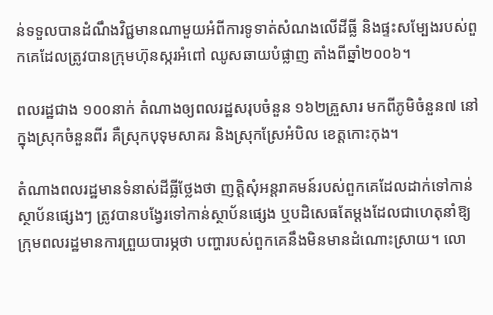ន់ទទួលបានដំណឹងវិជ្ជមានណាមួយអំពីការទូទាត់សំណងលើដីធ្លី និងផ្ទះសម្បែងរបស់ពួកគេដែលត្រូវបានក្រុមហ៊ុនស្ករអំពៅ ឈូសឆាយបំផ្លាញ តាំងពីឆ្នាំ២០០៦។

ពលរដ្ឋជាង ១០០នាក់ តំណាងឲ្យពលរដ្ឋសរុបចំនួន ១៦២គ្រួសារ មកពីភូមិចំនួន៧ នៅក្នុងស្រុកចំនួនពីរ គឺស្រុកបុទុមសាគរ និងស្រុកស្រែអំបិល ខេត្តកោះកុង។

តំណាងពលរដ្ឋមានទំនាស់ដីធ្លីថ្លែងថា ញត្តិសុំអន្តរាគមន៍របស់ពួកគេដែលដាក់ទៅកាន់ស្ថាប័នផ្សេងៗ ត្រូវបានបង្វែរទៅកាន់ស្ថាប័នផ្សេង ឬបដិសេធតែម្ដងដែលជាហេតុនាំឱ្យក្រុមពលរដ្ឋមានការព្រួយបារម្ភថា បញ្ហារបស់ពួកគេនឹងមិនមានដំណោះស្រាយ។ លោ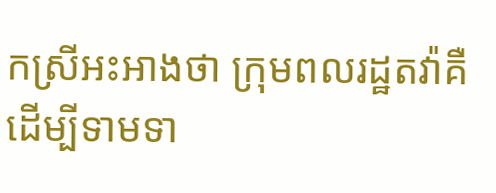កស្រីអះអាងថា ក្រុមពលរដ្ឋតវ៉ាគឺដើម្បីទាមទា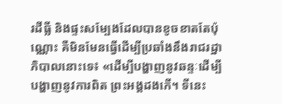រដីធ្លី និងផ្ទះសម្បែងដែលបានខូចខាតតែប៉ុណ្ណោះ គឺមិនមែនធ្វើដើម្បីប្រឆាំងនឹងរាជរដ្ឋាភិបាលនោះទេ៖ «ដើម្បីបង្ហាញនូវឆន្ទៈដើម្បីបង្ហាញនូវការពិត ព្រះអង្គដងកើ។ ទីនេះ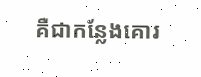គឺជាកន្លែងគោរ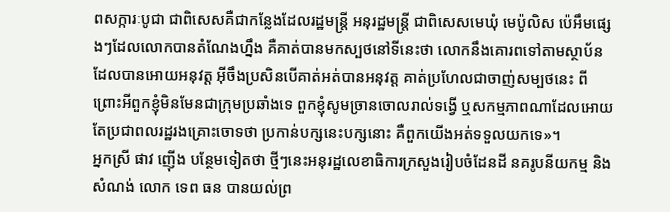ពសក្ការៈបូជា ជាពិសេសគឺជាកន្លែងដែលរដ្ឋមន្ត្រី អនុរដ្ឋមន្ត្រី ជាពិសេសមេឃុំ មេប៉ូលិស ប៉េអឹមផ្សេងៗដែលលោកបានតំណែងហ្នឹង គឺគាត់បានមកស្បថនៅទីនេះថា លោកនឹងគោរពទៅតាមស្ថាប័នដែលបានអោយអនុវត្ត អ៊ីចឹងប្រសិនបើគាត់អត់បានអនុវត្ត គាត់ប្រហែលជាចាញ់សម្បថនេះ ពីព្រោះអីពួកខ្ញុំមិនមែនជាក្រុមប្រឆាំងទេ ពួកខ្ញុំសូមច្រានចោលរាល់ទង្វើ ឬសកម្មភាពណាដែលអោយតែប្រជាពលរដ្ឋរងគ្រោះចោទថា ប្រកាន់បក្សនេះបក្សនោះ គឺពួកយើងអត់ទទួលយកទេ»។
អ្នកស្រី ផាវ ញ៉ើង បន្ថែមទៀតថា ថ្មីៗនេះអនុរដ្ឋលេខាធិការក្រសួងរៀបចំដែនដី នគរូបនីយកម្ម និងសំណង់ លោក ទេព ធន បានយល់ព្រ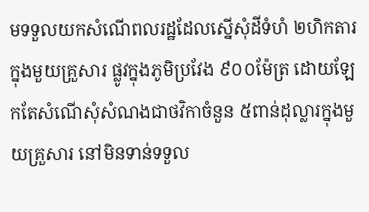មទទួលយកសំណើពលរដ្ឋដែលស្នើសុំដីទំហំ ២ហិកតារ ក្នុងមួយគ្រួសារ ផ្លូវក្នុងភូមិប្រវែង ៩០០ម៉ែត្រ ដោយឡែកតែសំណើសុំសំណងជាថវិកាចំនួន ៥ពាន់ដុល្លារក្នុងមួយគ្រួសារ នៅមិនទាន់ទទួល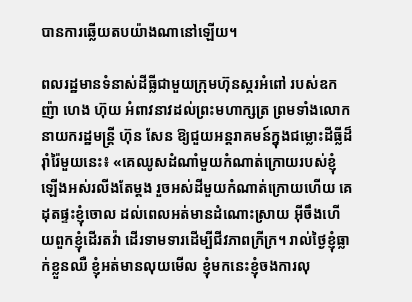បានការឆ្លើយតបយ៉ាងណានៅឡើយ។

ពលរដ្ឋមានទំនាស់ដីធ្លីជាមួយក្រុមហ៊ុនស្ករអំពៅ របស់ឧកញ៉ា ហេង ហ៊ុយ អំពាវនាវដល់ព្រះមហាក្សត្រ ព្រមទាំងលោកនាយករដ្ឋមន្ត្រី ហ៊ុន សែន ឱ្យជួយអន្តរាគមន៍ក្នុងជម្លោះដីធ្លីដ៏រ៉ាំរ៉ៃមួយនេះ៖ «គេឈូសដំណាំមួយកំណាត់ក្រោយរបស់ខ្ញុំ ឡើងអស់រលីងតែម្ដង រួចអស់ដីមួយកំណាត់ក្រោយហើយ គេដុតផ្ទះខ្ញុំចោល ដល់ពេលអត់មានដំណោះស្រាយ អ៊ីចឹងហើយពួកខ្ញុំដើរតវ៉ា ដើរទាមទារដើម្បីជីវភាពក្រីក្រ។ រាល់ថ្ងៃខ្ញុំធ្លាក់ខ្លួនឈឺ ខ្ញុំអត់មានលុយមើល ខ្ញុំមកនេះខ្ញុំចងការលុ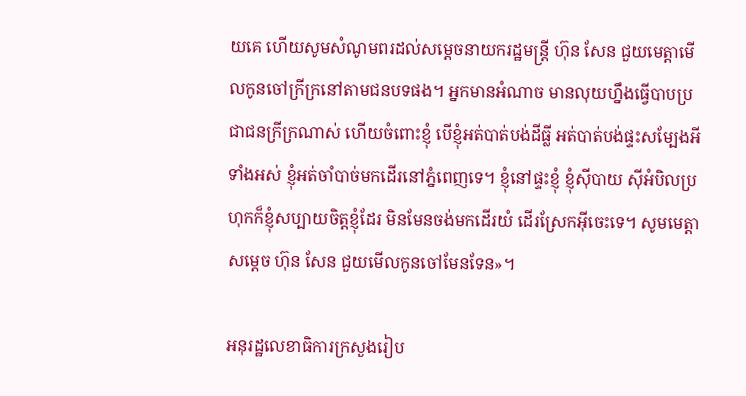យគេ ហើយសូមសំណូមពរដល់សម្ដេចនាយករដ្ឋមន្ត្រី ហ៊ុន សែន ជួយមេត្តាមើលកូនចៅក្រីក្រនៅតាមជនបទផង។ អ្នកមានអំណាច មានលុយហ្នឹងធ្វើបាបប្រជាជនក្រីក្រណាស់ ហើយចំពោះខ្ញុំ បើខ្ញុំអត់បាត់បង់ដីធ្លី អត់បាត់បង់ផ្ទះសម្បែងអីទាំងអស់ ខ្ញុំអត់ចាំបាច់មកដើរនៅភ្នំពេញទេ។ ខ្ញុំនៅផ្ទះខ្ញុំ ខ្ញុំស៊ីបាយ ស៊ីអំបិលប្រហុកក៏ខ្ញុំសប្បាយចិត្តខ្ញុំដែរ មិនមែនចង់មកដើរយំ ដើរស្រែកអ៊ីចេះទេ។ សូមមេត្តាសម្ដេច ហ៊ុន សែន ជួយមើលកូនចៅមែនទែន»។

អនុរដ្ឋលេខាធិការក្រសួងរៀប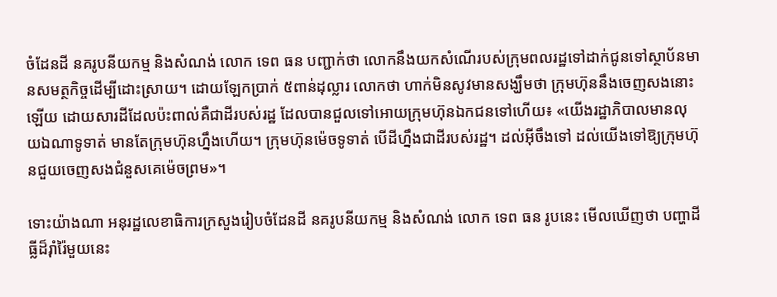ចំដែនដី នគរូបនីយកម្ម និងសំណង់ លោក ទេព ធន បញ្ជាក់ថា លោកនឹងយកសំណើរបស់ក្រុមពលរដ្ឋទៅដាក់ជូនទៅស្ថាប័នមានសមត្ថកិច្ចដើម្បីដោះស្រាយ។ ដោយឡែកប្រាក់ ៥ពាន់ដុល្លារ លោកថា ហាក់មិនសូវមានសង្ឃឹមថា ក្រុមហ៊ុននឹងចេញសងនោះឡើយ ដោយសារដីដែលប៉ះពាល់គឺជាដីរបស់រដ្ឋ ដែលបានជួលទៅអោយក្រុមហ៊ុនឯកជនទៅហើយ៖ «យើងរដ្ឋាភិបាលមានលុយឯណាទូទាត់ មានតែក្រុមហ៊ុនហ្នឹងហើយ។ ក្រុមហ៊ុនម៉េចទូទាត់ បើដីហ្នឹងជាដីរបស់រដ្ឋ។ ដល់អ៊ីចឹងទៅ ដល់យើងទៅឱ្យក្រុមហ៊ុនជួយចេញសងជំនួសគេម៉េចព្រម»។

ទោះយ៉ាងណា អនុរដ្ឋលេខាធិការក្រសួងរៀបចំដែនដី នគរូបនីយកម្ម និងសំណង់ លោក ទេព ធន រូបនេះ មើលឃើញថា បញ្ហាដីធ្លីដ៏រ៉ាំរ៉ៃមួយនេះ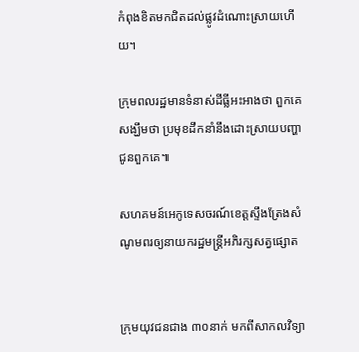កំពុងខិតមកជិតដល់ផ្លូវដំណោះស្រាយហើយ។

ក្រុមពលរដ្ឋមានទំនាស់ដីធ្លីអះអាងថា ពួកគេសង្ឃឹមថា ប្រមុខដឹកនាំនឹងដោះស្រាយបញ្ហាជូនពួកគេ៕

សហគមន៍អេកូទេសចរណ៍ខេត្តស្ទឹងត្រែងសំណូមពរឲ្យនាយករដ្ឋមន្ត្រីអភិរក្សសត្វផ្សោត


ក្រុមយុវជនជាង ៣០នាក់ មកពីសាកលវិទ្យា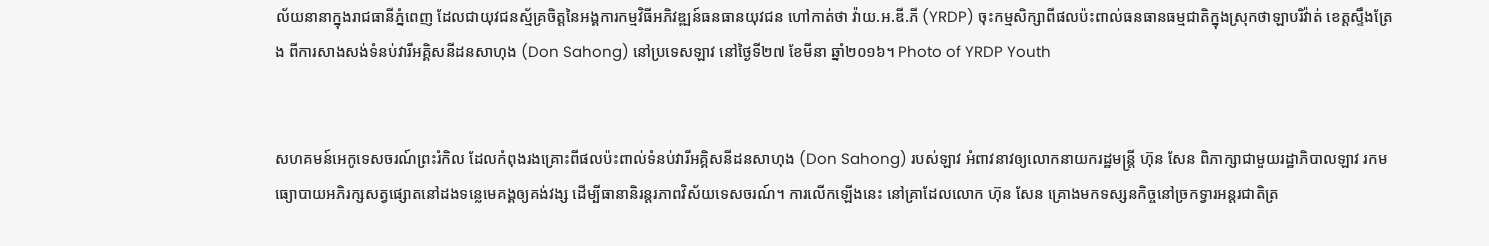ល័យនានាក្នុងរាជធានីភ្នំពេញ ដែលជាយុវជនស្ម័គ្រចិត្តនៃអង្គការកម្មវិធីអភិវឌ្ឍន៍ធនធានយុវជន ហៅកាត់ថា វ៉ាយ.អ.ឌី.ភី (YRDP) ចុះកម្មសិក្សាពីផលប៉ះពាល់ធនធានធម្មជាតិក្នុងស្រុកថាឡាបរិវ៉ាត់ ខេត្តស្ទឹងត្រែង ពីការសាងសង់ទំនប់វារីអគ្គិសនីដនសាហុង (Don Sahong) នៅប្រទេសឡាវ នៅថ្ងៃទី២៧ ខែមីនា ឆ្នាំ២០១៦។ Photo of YRDP Youth


សហគមន៍អេកូទេសចរណ៍ព្រះរំកិល ដែលកំពុងរងគ្រោះពីផលប៉ះពាល់ទំនប់វារីអគ្គិសនីដនសាហុង (Don Sahong) របស់ឡាវ អំពាវនាវឲ្យលោកនាយករដ្ឋមន្ត្រី ហ៊ុន សែន ពិភាក្សាជាមួយរដ្ឋាភិបាលឡាវ រកមធ្យោបាយអភិរក្សសត្វផ្សោតនៅដងទន្លេមេគង្គឲ្យគង់វង្ស ដើម្បីធានានិរន្តរភាពវិស័យទេសចរណ៍។ ការលើកឡើងនេះ នៅគ្រាដែលលោក ហ៊ុន សែន គ្រោងមកទស្សនកិច្ចនៅច្រកទ្វារអន្តរជាតិត្រ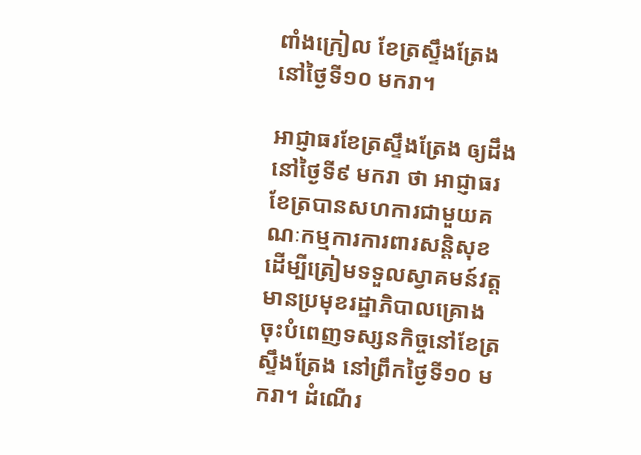ពាំងក្រៀល ខែត្រស្ទឹងត្រែង នៅថ្ងៃទី១០ មករា។

អាជ្ញាធរខែត្រស្ទឹងត្រែង ឲ្យដឹងនៅថ្ងៃទី៩ មករា ថា អាជ្ញាធរខែត្របានសហការជាមួយគណៈកម្មការការពារសន្តិសុខ ដើម្បីត្រៀមទទួលស្វាគមន៍វត្តមានប្រមុខរដ្ឋាភិបាលគ្រោងចុះបំពេញទស្សនកិច្ចនៅខែត្រស្ទឹងត្រែង នៅព្រឹកថ្ងៃទី១០ មករា។ ដំណើរ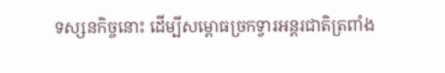ទស្សនកិច្ចនោះ ដើម្បីសម្ពោធច្រកទ្វារអន្តរជាតិត្រពាំង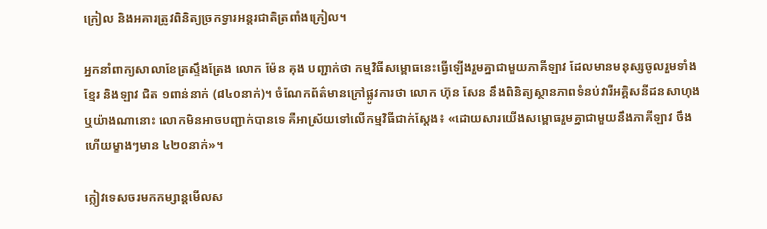ក្រៀល និងអគារត្រូវពិនិត្យច្រកទ្វារអន្តរជាតិត្រពាំងក្រៀល។

អ្នកនាំពាក្យសាលាខែត្រស្ទឹងត្រែង លោក ម៉ែន គុង បញ្ជាក់ថា កម្មវិធីសម្ពោធនេះធ្វើឡើងរួមគ្នាជាមួយភាគីឡាវ ដែលមានមនុស្សចូលរួមទាំងខ្មែរ និងឡាវ ជិត ១ពាន់នាក់ (៨៤០នាក់)។ ចំណែកព័ត៌មានក្រៅផ្លូវការថា លោក ហ៊ុន សែន នឹងពិនិត្យស្ថានភាពទំនប់វារីអគ្គិសនីដនសាហុង ឬយ៉ាងណានោះ លោកមិនអាចបញ្ជាក់បានទេ គឺអាស្រ័យទៅលើកម្មវិធីជាក់ស្តែង៖ «ដោយសារយើងសម្ពោធរួមគ្នាជាមួយនឹងភាគីឡាវ ចឹងហើយម្ខាងៗមាន ៤២០នាក់»។

ក្លៀវទេសចរមកកម្សាន្តមើលស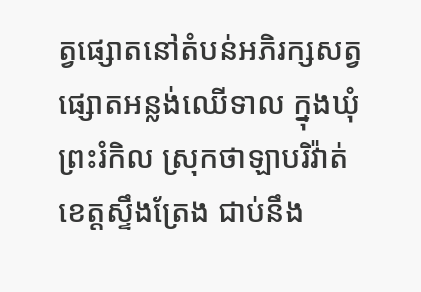ត្វផ្សោតនៅតំបន់អភិរក្សសត្វផ្សោតអន្លង់ឈើទាល ក្នុងឃុំព្រះរំកិល ស្រុកថាឡាបរិវ៉ាត់ ខេត្តស្ទឹងត្រែង ជាប់នឹង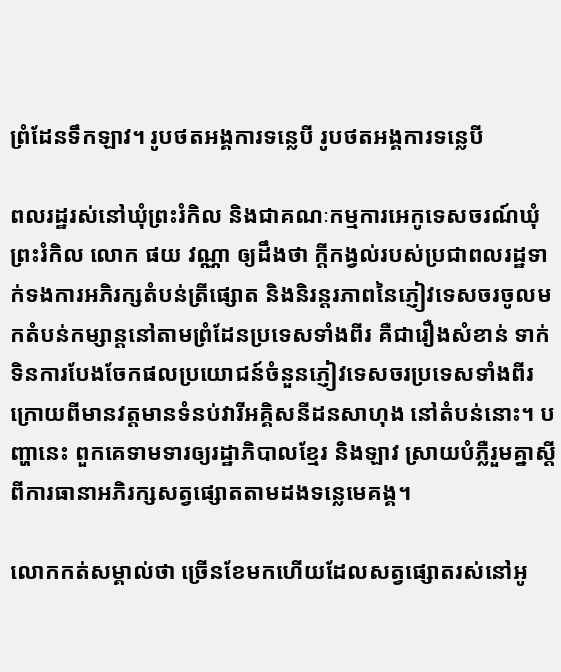ព្រំដែនទឹកឡាវ។ រូបថតអង្គការទន្លេបី រូបថតអង្គការទន្លេបី

ពលរដ្ឋរស់នៅឃុំព្រះរំកិល និងជាគណៈកម្មការអេកូទេសចរណ៍ឃុំព្រះរំកិល លោក ផយ វណ្ណា ឲ្យដឹងថា ក្តីកង្វល់របស់ប្រជាពលរដ្ឋទាក់ទងការអភិរក្សតំបន់ត្រីផ្សោត និងនិរន្តរភាពនៃភ្ញៀវទេសចរចូលមកតំបន់កម្សាន្តនៅតាមព្រំដែនប្រទេសទាំងពីរ គឺជារឿងសំខាន់ ទាក់ទិនការបែងចែកផលប្រយោជន៍ចំនួនភ្ញៀវទេសចរប្រទេសទាំងពីរ ក្រោយពីមានវត្តមានទំនប់វារីអគ្គិសនីដនសាហុង នៅតំបន់នោះ។ បញ្ហានេះ ពួកគេទាមទារឲ្យរដ្ឋាភិបាលខ្មែរ និងឡាវ ស្រាយបំភ្លឺរួមគ្នាស្ដីពីការធានាអភិរក្សសត្វផ្សោតតាមដងទន្លេមេគង្គ។

លោកកត់សម្គាល់ថា ច្រើនខែមកហើយដែលសត្វផ្សោតរស់នៅអូ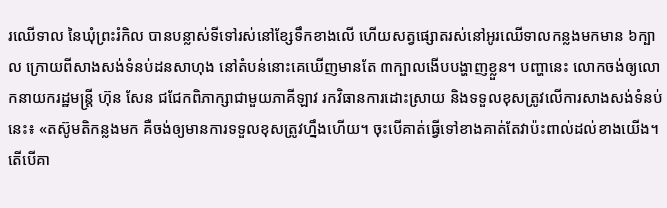រឈើទាល នៃឃុំព្រះរំកិល បានបន្លាស់ទីទៅរស់នៅខ្សែទឹកខាងលើ ហើយសត្វផ្សោតរស់នៅអូរឈើទាលកន្លងមកមាន ៦ក្បាល ក្រោយពីសាងសង់ទំនប់ដនសាហុង នៅតំបន់នោះគេឃើញមានតែ ៣ក្បាលងើបបង្ហាញខ្លួន។ បញ្ហានេះ លោកចង់ឲ្យលោកនាយករដ្ឋមន្ត្រី ហ៊ុន សែន ជជែកពិភាក្សាជាមួយភាគីឡាវ រកវិធានការដោះស្រាយ និងទទួលខុសត្រូវលើការសាងសង់ទំនប់នេះ៖ «តស៊ូមតិកន្លងមក គឺចង់ឲ្យមានការទទួលខុសត្រូវហ្នឹងហើយ។ ចុះបើគាត់ធ្វើទៅខាងគាត់តែវាប៉ះពាល់ដល់ខាងយើង។ តើបើគា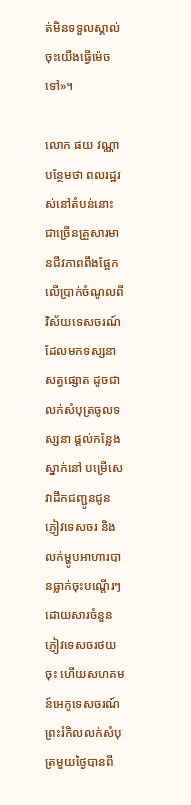ត់មិនទទួលស្គាល់ចុះយើងធ្វើម៉េចទៅ»។

លោក ផយ វណ្ណា បន្ថែមថា ពលរដ្ឋរស់នៅតំបន់នោះជាច្រើនគ្រួសារមានជីវភាពពឹងផ្អែកលើប្រាក់ចំណូលពីវិស័យទេសចរណ៍ដែលមកទស្សនាសត្វផ្សោត ដូចជាលក់សំបុត្រចូលទស្សនា ផ្តល់កន្លែងស្នាក់នៅ បម្រើសេវាដឹកជញ្ជូនជូនភ្ញៀវទេសចរ និងលក់ម្ហូបអាហារបានធ្លាក់ចុះបណ្ដើរៗ ដោយសារចំនួនភ្ញៀវទេសចរថយចុះ ហើយសហគមន៍អេកូទេសចរណ៍ព្រះរំកិលលក់សំបុត្រមួយថ្ងៃបានពី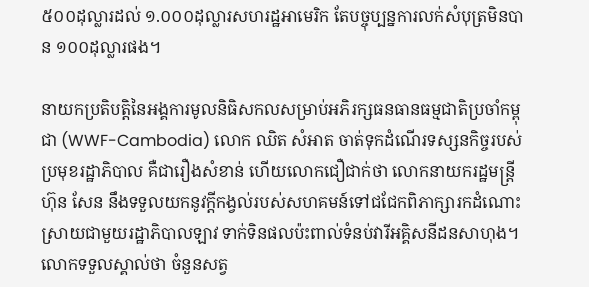៥០០ដុល្លារដល់ ១.០០០ដុល្លារសហរដ្ឋអាមេរិក តែបច្ចុប្បន្នការលក់សំបុត្រមិនបាន ១០០ដុល្លារផង។

នាយកប្រតិបត្តិនៃអង្គការមូលនិធិសកលសម្រាប់អភិរក្សធនធានធម្មជាតិប្រចាំកម្ពុជា (WWF-Cambodia) លោក ឈិត សំអាត ចាត់ទុកដំណើរទស្សនកិច្ចរបស់ប្រមុខរដ្ឋាភិបាល គឺជារឿងសំខាន់ ហើយលោកជឿជាក់ថា លោកនាយករដ្ឋមន្ត្រី ហ៊ុន សែន នឹងទទួលយកនូវក្តីកង្វល់របស់សហគមន៍ទៅជជែកពិភាក្សារកដំណោះស្រាយជាមួយរដ្ឋាភិបាលឡាវ ទាក់ទិនផលប៉ះពាល់ទំនប់វារីអគ្គិសនីដនសាហុង។ លោកទទួលស្គាល់ថា ចំនួនសត្វ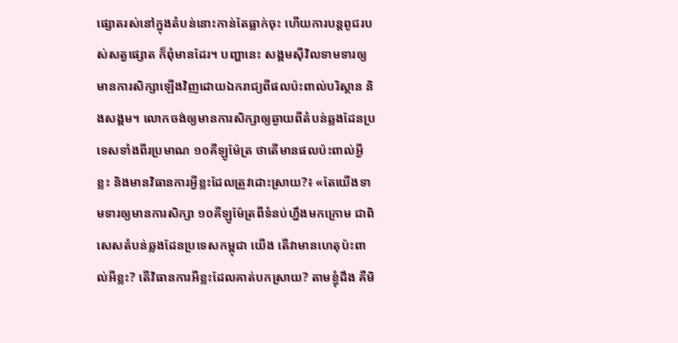ផ្សោតរស់នៅក្នុងតំបន់នោះកាន់តែធ្លាក់ចុះ ហើយការបន្តពូជរបស់សត្វផ្សោត ក៏ពុំមានដែរ។ បញ្ហានេះ សង្គមស៊ីវិលទាមទារឲ្យមានការសិក្សាឡើងវិញដោយឯករាជ្យពីផលប៉ះពាល់បរិស្ថាន និងសង្គម។ លោកចង់ឲ្យមានការសិក្សាឲ្យឆ្ងាយពីតំបន់ឆ្លងដែនប្រទេសទាំងពីរប្រមាណ ១០គីឡូម៉ែត្រ ថាតើមានផលប៉ះពាល់អ្វីខ្លះ និងមានវិធានការអ្វីខ្លះដែលត្រូវដោះស្រាយ?៖ «តែយើងទាមទារឲ្យមានការសិក្សា ១០គីឡូម៉ែត្រពីទំនប់ហ្នឹងមកក្រោម ជាពិសេសតំបន់ឆ្លងដែនប្រទេសកម្ពុជា យើង តើវាមានហេតុប៉ះពាល់អីខ្លះ? តើវិធានការអីខ្លះដែលគាត់បកស្រាយ? តាមខ្ញុំដឹង គឺមិ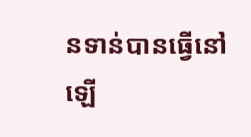នទាន់បានធ្វើនៅឡើ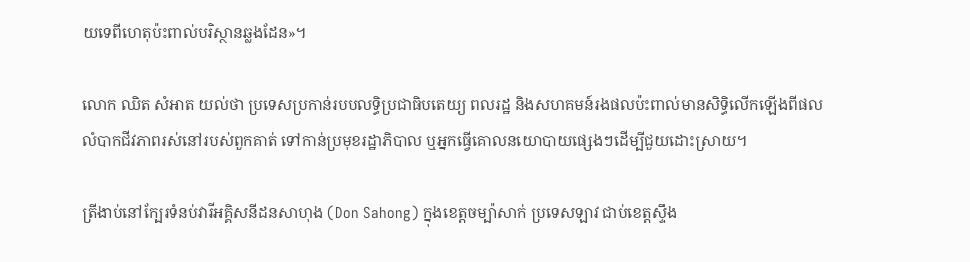យទេពីហេតុប៉ះពាល់បរិស្ថានឆ្លងដែន»។

លោក ឈិត សំអាត យល់ថា ប្រទេសប្រកាន់របបលទ្ធិប្រជាធិបតេយ្យ ពលរដ្ឋ និងសហគមន៍រងផលប៉ះពាល់មានសិទ្ធិលើកឡើងពីផលលំបាកជីវភាពរស់នៅរបស់ពួកគាត់ ទៅកាន់ប្រមុខរដ្ឋាភិបាល ឬអ្នកធ្វើគោលនយោបាយផ្សេងៗដើម្បីជួយដោះស្រាយ។

ត្រីងាប់នៅក្បែរទំនប់វារីអគ្គិសនីដនសាហុង (Don Sahong) ក្នុងខេត្តចម្ប៉ាសាក់ ប្រទេសឡាវ ជាប់ខេត្តស្ទឹង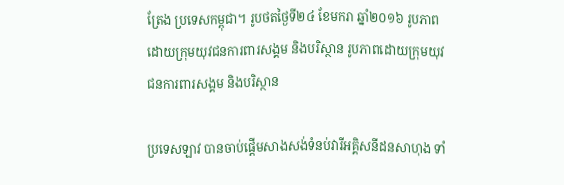ត្រែង ប្រទេសកម្ពុជា។ រូបថតថ្ងៃទី២៤ ខែមករា ឆ្នាំ២០១៦ រូបភាពដោយក្រុមយុវជនការពារសង្គម និងបរិស្ថាន រូបភាពដោយក្រុមយុវជនការពារសង្គម និងបរិស្ថាន

ប្រទេសឡាវ បានចាប់ផ្ដើមសាងសង់ទំនប់វារីអគ្គិសនីដនសាហុង ទាំ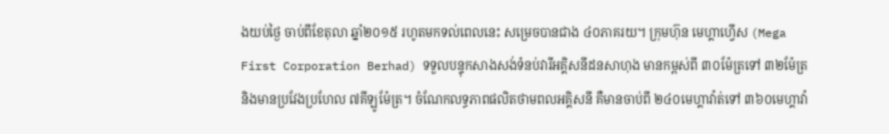ងយប់ថ្ងៃ ចាប់ពីខែតុលា ឆ្នាំ២០១៥ រហូតមកទល់ពេលនេះ សម្រេចបានជាង ៤០ភាគរយ។ ក្រុមហ៊ុន មេហ្គាហ្វើស (Mega First Corporation Berhad) ទទួលបន្ទុកសាងសង់ទំនប់វារីអគ្គិសនីដនសាហុង មានកម្ពស់ពី ៣០ម៉ែត្រទៅ ៣២ម៉ែត្រ និងមានប្រវែងប្រហែល ៧គីឡូម៉ែត្រ។ ចំណែកលទ្ធភាពផលិតថាមពលអគ្គិសនី គឺមានចាប់ពី ២៤០មេហ្គាវ៉ាត់ទៅ ៣៦០មេហ្គាវ៉ា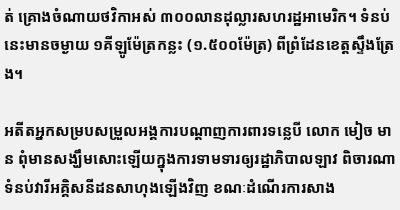ត់ គ្រោងចំណាយថវិកាអស់ ៣០០លានដុល្លារសហរដ្ឋអាមេរិក។ ទំនប់នេះមានចម្ងាយ ១គីឡូម៉ែត្រកន្លះ (១.៥០០ម៉ែត្រ) ពីព្រំដែនខេត្តស្ទឹងត្រែង។

អតីតអ្នកសម្របសម្រួលអង្គការបណ្ដាញការពារទន្លេបី លោក មៀច មាន ពុំមានសង្ឃឹមសោះឡើយក្នុងការទាមទារឲ្យរដ្ឋាភិបាលឡាវ ពិចារណាទំនប់វារីអគ្គិសនីដនសាហុងឡើងវិញ ខណៈដំណើរការសាង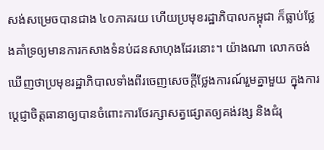សង់សម្រេចបានជាង ៤០ភាគរយ ហើយប្រមុខរដ្ឋាភិបាលកម្ពុជា ក៏ធ្លាប់ថ្លែងគាំទ្រឲ្យមានការកសាងទំនប់ដនសាហុងដែរនោះ។ យ៉ាងណា លោកចង់ឃើញថាប្រមុខរដ្ឋាភិបាលទាំងពីរចេញសេចក្តីថ្លែងការណ៍រួមគ្នាមួយ ក្នុងការប្ដេជ្ញាចិត្តធានាឲ្យបានចំពោះការថែរក្សាសត្វផ្សោតឲ្យគង់វង្ស និងជំរុ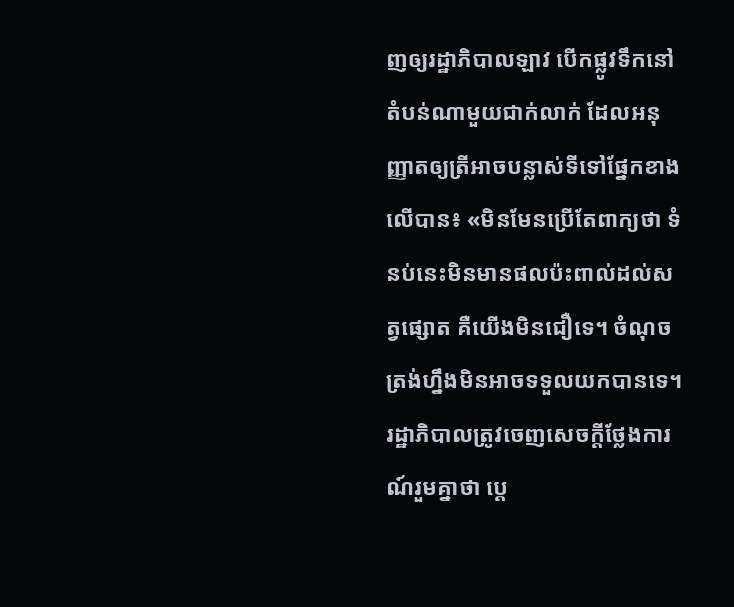ញឲ្យរដ្ឋាភិបាលឡាវ បើកផ្លូវទឹកនៅតំបន់ណាមួយជាក់លាក់ ដែលអនុញ្ញាតឲ្យត្រីអាចបន្លាស់ទីទៅផ្នែកខាងលើបាន៖ «មិនមែនប្រើតែពាក្យថា ទំនប់នេះមិនមានផលប៉ះពាល់ដល់សត្វផ្សោត គឺយើងមិនជឿទេ។ ចំណុចត្រង់ហ្នឹងមិនអាចទទួលយកបានទេ។ រដ្ឋាភិបាលត្រូវចេញសេចក្តីថ្លែងការណ៍រួមគ្នាថា ប្ដេ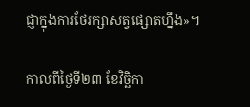ជ្ញាក្នុងការថែរក្សាសត្វផ្សោតហ្នឹង»។

កាលពីថ្ងៃទី២៣ ខែវិច្ឆិកា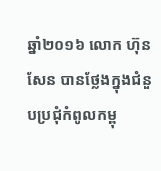ឆ្នាំ២០១៦ លោក ហ៊ុន សែន បានថ្លែងក្នុងជំនួបប្រជុំកំពូលកម្ពុ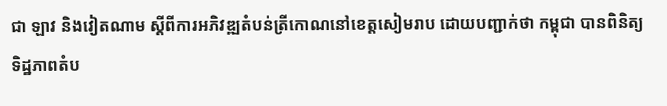ជា ឡាវ និងវៀតណាម ស្ដីពីការអភិវឌ្ឍតំបន់ត្រីកោណនៅខេត្តសៀមរាប ដោយបញ្ជាក់ថា កម្ពុជា បានពិនិត្យទិដ្ឋភាពតំប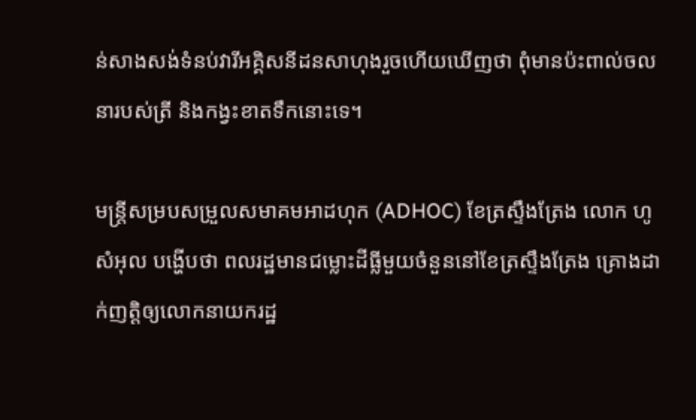ន់សាងសង់ទំនប់វារីអគ្គិសនីដនសាហុងរួចហើយឃើញថា ពុំមានប៉ះពាល់ចលនារបស់ត្រី និងកង្វះខាតទឹកនោះទេ។

មន្ត្រីសម្របសម្រួលសមាគមអាដហុក (ADHOC) ខែត្រស្ទឹងត្រែង លោក ហូ សំអុល បង្ហើបថា ពលរដ្ឋមានជម្លោះដីធ្លីមួយចំនួននៅខែត្រស្ទឹងត្រែង គ្រោងដាក់ញត្តិឲ្យលោកនាយករដ្ឋ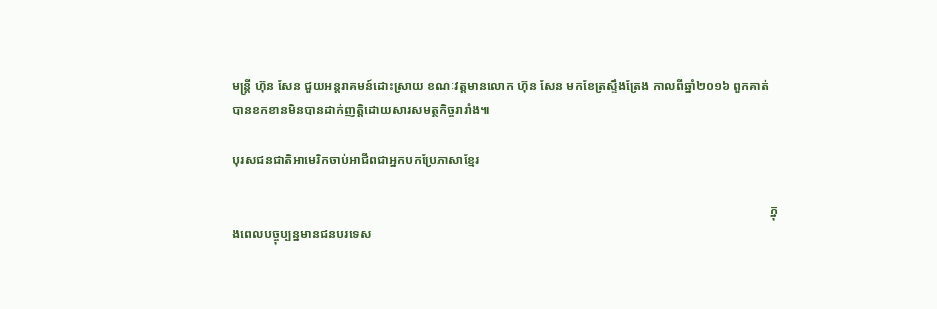មន្ត្រី ហ៊ុន សែន ជួយអន្តរាគមន៍ដោះស្រាយ ខណៈវត្តមានលោក ហ៊ុន សែន មកខែត្រស្ទឹងត្រែង កាលពីឆ្នាំ២០១៦ ពួកគាត់បានខកខានមិនបានដាក់ញត្តិដោយសារសមត្ថកិច្ចរារាំង៕

បុរសជនជាតិអាមេរិកចាប់អាជីពជាអ្នកបកប្រែភាសាខ្មែរ

                                                                                                                                                                            ក្នុងពេលបច្ចុប្បន្នមានជនបរទេស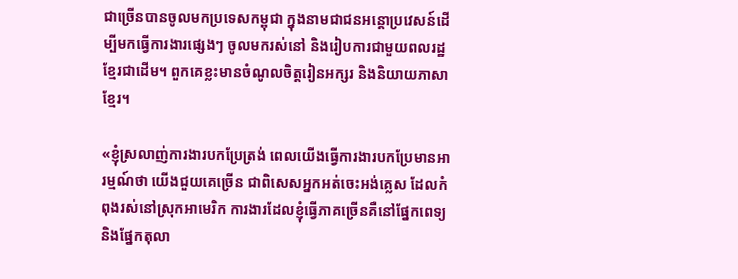ជាច្រើនបានចូលមកប្រទេសកម្ពុជា ក្នុងនាមជាជនអន្តោប្រវេសន៍ដើម្បីមកធ្វើការងារផ្សេងៗ ចូលមករស់នៅ និងរៀបការជាមួយពលរដ្ឋខ្មែរជាដើម។ ពួកគេខ្លះមានចំណូលចិត្តរៀនអក្សរ និងនិយាយភាសាខ្មែរ។

«ខ្ញុំស្រលាញ់ការងារបកប្រែត្រង់ ពេលយើងធ្វើការងារបកប្រែមានអារម្មណ៍ថា យើងជួយគេច្រើន ជាពិសេសអ្នកអត់ចេះអង់គ្លេស ដែលកំពុងរស់នៅស្រុកអាមេរិក ការងារដែលខ្ញុំធ្វើភាគច្រើនគឺនៅផ្នែកពេទ្យ និងផ្នែកតុលា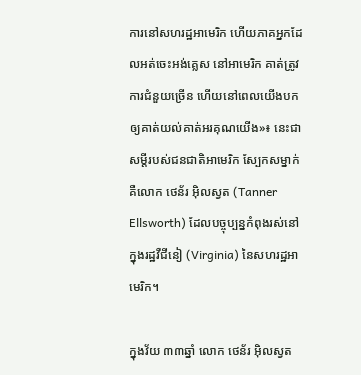ការនៅសហរដ្ឋអាមេរិក ហើយភាគអ្នកដែលអត់ចេះអង់គ្លេស នៅអាមេរិក គាត់ត្រូវការជំនួយច្រើន ហើយនៅពេលយើងបកឲ្យគាត់យល់គាត់អរគុណយើង»៖ នេះជាសម្ដីរបស់ជនជាតិអាមេរិក ស្បែកសម្នាក់គឺលោក ថេន័រ អ៊ិលស្វត (Tanner Ellsworth) ដែលបច្ចុប្បន្នកំពុងរស់នៅក្នុងរដ្ឋវឺជីនៀ (Virginia) នៃសហរដ្ឋអាមេរិក។

ក្នុងវ័យ ៣៣ឆ្នាំ លោក ថេន័រ អ៊ិលស្វត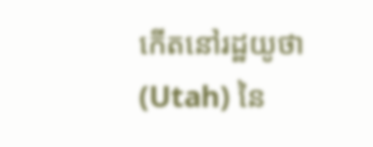កើតនៅរដ្ឋយូថា (Utah) នៃ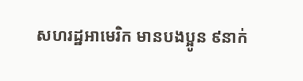សហរដ្ឋអាមេរិក មានបងប្អូន ៩នាក់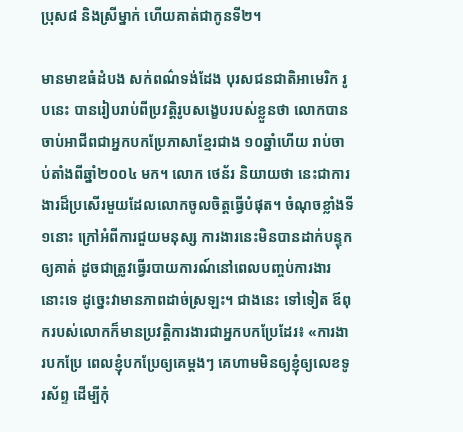ប្រុស៨ និងស្រីម្នាក់ ហើយគាត់ជាកូនទី២។

មានមាឌធំដំបង សក់ពណ៌ទង់ដែង បុរសជនជាតិអាមេរិក រូបនេះ បានរៀបរាប់ពីប្រវត្តិរូបសង្ខេបរបស់ខ្លួនថា លោកបានចាប់អាជីពជាអ្នកបកប្រែភាសាខ្មែរជាង ១០ឆ្នាំហើយ រាប់ចាប់តាំងពីឆ្នាំ២០០៤ មក។ លោក ថេន័រ និយាយថា នេះជាការងារដ៏ប្រសើរមួយដែលលោកចូលចិត្តធ្វើបំផុត។ ចំណុចខ្លាំងទី១នោះ ក្រៅអំពីការជួយមនុស្ស ការងារនេះមិនបានដាក់បន្ទុកឲ្យគាត់ ដូចជាត្រូវធ្វើរបាយការណ៍នៅពេលបញ្ចប់ការងារនោះទេ ដូច្នេះវាមានភាពដាច់ស្រឡះ។ ជាងនេះ ទៅទៀត ឪពុករបស់លោកក៏មានប្រវត្តិការងារជាអ្នកបកប្រែដែរ៖ «ការងារបកប្រែ ពេលខ្ញុំបកប្រែឲ្យគេម្ដងៗ គេហាមមិនឲ្យខ្ញុំឲ្យលេខទូរស័ព្ទ ដើម្បីកុំ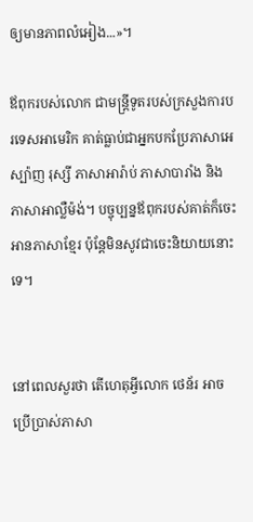ឲ្យមានភាពលំអៀង...»។

ឪពុករបស់លោក ជាមន្ត្រីទូតរបស់ក្រសួងការបរទេសអាមេរិក គាត់ធ្លាប់ជាអ្នកបកប្រែភាសាអេស្ប៉ាញ រុស្សី ភាសាអារ៉ាប់ ភាសាបារាំង និងភាសាអាល្លឺម៉ង់។ បច្ចុប្បន្នឪពុករបស់គាត់ក៏ចេះអានភាសាខ្មែរ ប៉ុន្តែមិនសូវជាចេះនិយាយនោះទេ។


នៅពេលសួរថា តើហេតុអ្វីលោក ថេន័រ អាចប្រើប្រាស់ភាសា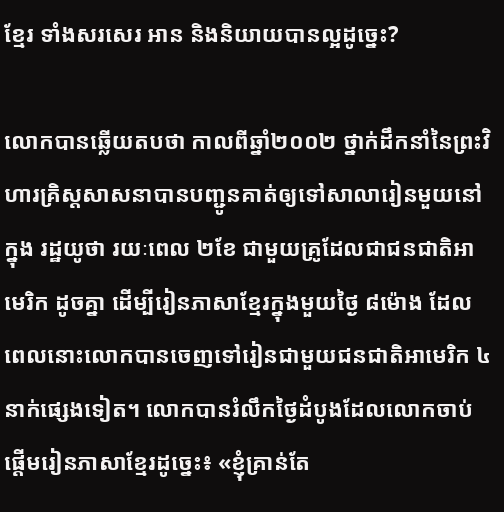ខ្មែរ ទាំងសរសេរ អាន និងនិយាយបានល្អដូច្នេះ?

លោកបានឆ្លើយតបថា កាលពីឆ្នាំ២០០២ ថ្នាក់ដឹកនាំនៃព្រះវិហារគ្រិស្តសាសនាបានបញ្ជូនគាត់ឲ្យទៅសាលារៀនមួយនៅក្នុង រដ្ឋយូថា រយៈពេល ២ខែ ជាមួយគ្រូដែលជាជនជាតិអាមេរិក ដូចគ្នា ដើម្បីរៀនភាសាខ្មែរក្នុងមួយថ្ងៃ ៨ម៉ោង ដែលពេលនោះលោកបានចេញទៅរៀនជាមួយជនជាតិអាមេរិក ៤នាក់ផ្សេងទៀត។ លោកបានរំលឹកថ្ងៃដំបូងដែលលោកចាប់ផ្ដើមរៀនភាសាខ្មែរដូច្នេះ៖ «ខ្ញុំគ្រាន់តែ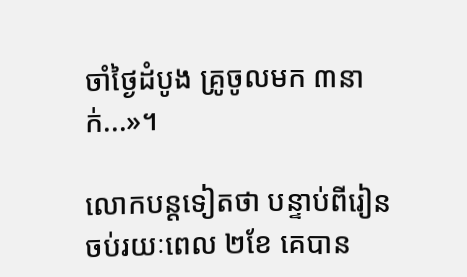ចាំថ្ងៃដំបូង គ្រូចូលមក ៣នាក់...»។

លោកបន្តទៀតថា បន្ទាប់ពីរៀនចប់រយៈពេល ២ខែ គេបាន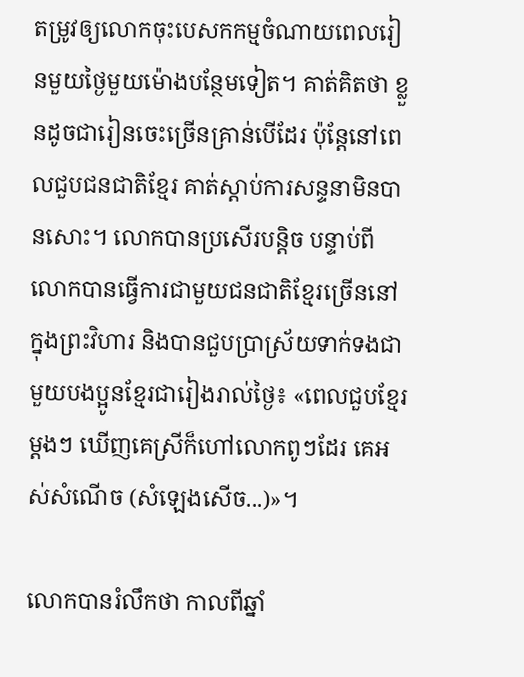តម្រូវឲ្យលោកចុះបេសកកម្មចំណាយពេលរៀនមួយថ្ងៃមួយម៉ោងបន្ថែមទៀត។ គាត់គិតថា ខ្លួនដូចជារៀនចេះច្រើនគ្រាន់បើដែរ ប៉ុន្តែនៅពេលជួបជនជាតិខ្មែរ គាត់ស្ដាប់ការសន្ទនាមិនបានសោះ។ លោកបានប្រសើរបន្តិច បន្ទាប់ពីលោកបានធ្វើការជាមួយជនជាតិខ្មែរច្រើននៅក្នុងព្រះវិហារ និងបានជួបប្រាស្រ័យទាក់ទងជាមួយបងប្អូនខ្មែរជារៀងរាល់ថ្ងៃ៖ «ពេលជួបខ្មែរម្ដងៗ ឃើញគេស្រីក៏ហៅលោកពូៗដែរ គេអស់សំណើច (សំឡេងសើច...)»។

លោកបានរំលឹកថា កាលពីឆ្នាំ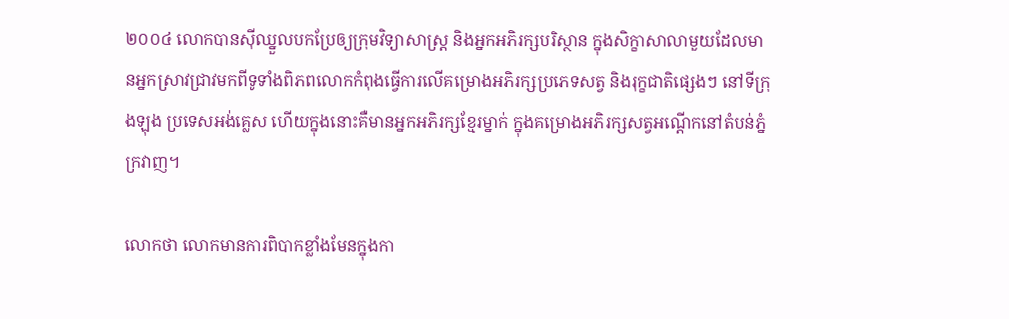២០០៤ លោកបានស៊ីឈ្នួលបកប្រែឲ្យក្រុមវិទ្យាសាស្ត្រ និងអ្នកអភិរក្សបរិស្ថាន ក្នុងសិក្ខាសាលាមួយដែលមានអ្នកស្រាវជ្រាវមកពីទូទាំងពិភពលោកកំពុងធ្វើការលើគម្រោងអភិរក្សប្រភេទសត្វ និងរុក្ខជាតិផ្សេងៗ នៅទីក្រុងឡុង ប្រទេសអង់គ្លេស ហើយក្នុងនោះគឺមានអ្នកអភិរក្សខ្មែរម្នាក់ ក្នុងគម្រោងអភិរក្សសត្វអណ្ដើកនៅតំបន់ភ្នំក្រវាញ។

លោកថា លោកមានការពិបាកខ្លាំងមែនក្នុងកា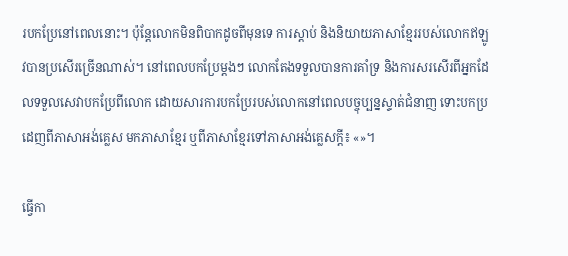របកប្រែនៅពេលនោះ។ ប៉ុន្តែលោកមិនពិបាកដូចពីមុនទេ ការស្ដាប់ និងនិយាយភាសាខ្មែររបស់លោកឥឡូវបានប្រសើរច្រើនណាស់។ នៅពេលបកប្រែម្ដងៗ លោកតែងទទួលបានការគាំទ្រ និងការសរសើរពីអ្នកដែលទទួលសេវាបកប្រែពីលោក ដោយសារការបកប្រែរបស់លោកនៅពេលបច្ចុប្បន្នស្ទាត់ជំនាញ ទោះបកប្រដេញពីភាសាអង់គ្លេស មកភាសាខ្មែរ ឬពីភាសាខ្មែរទៅភាសាអង់គ្លេសក្ដី៖ «»។

ធ្វើកា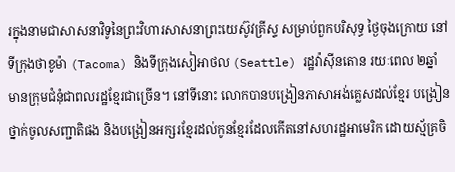រក្នុងនាមជាសាសនាវិទូនៃព្រះវិហារសាសនាព្រះយេស៊ូវគ្រីស្ទ សម្រាប់ពួកបរិសុទ្ធ ថ្ងៃចុងក្រោយ នៅទីក្រុងថាខូម៉ា (Tacoma) និងទីក្រុងសៀអាថល (Seattle) រដ្ឋវ៉ាស៊ីនតោន រយៈពេល ២ឆ្នាំ មានក្រុមជំនុំជាពលរដ្ឋខ្មែរជាច្រើន។ នៅទីនោះ លោកបានបង្រៀនភាសាអង់គ្លេសដល់ខ្មែរ បង្រៀនថ្នាក់ចូលសញ្ជាតិផង និងបង្រៀនអក្សរខ្មែរដល់កូនខ្មែរដែលកើតនៅសហរដ្ឋអាមេរិក ដោយស្ម័គ្រចិ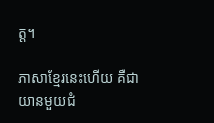ត្ត។

ភាសាខ្មែរនេះហើយ គឺជាយានមួយជំ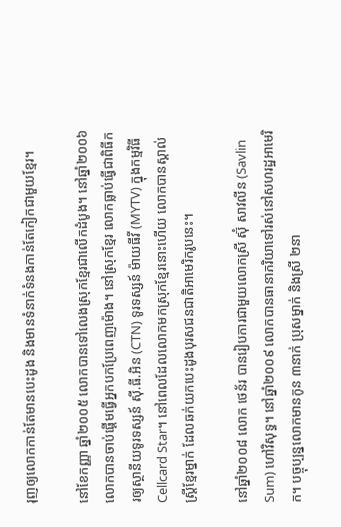រុញឲ្យលោកកាន់តែមានបេះដូង និងមានទំនាក់ទំនងកាន់តែកៀកជាមួយខ្មែរ។

នៅខែកញ្ញា ឆ្នាំ២០០៥ លោកបានទៅលេងស្រុកខ្មែរជាលើកដំបូង។ នៅឆ្នាំ២០០៦ លោកបានចាប់ផ្ដើមធ្វើអ្នកបកប្រែពេញម៉ោង។ នៅស្រុកខ្មែរ លោកធ្លាប់ធ្វើជាពិធីករឲ្យស្ថានីយទូរទស្សន៍ ស៊ី.ធី.អិន (CTN) ទូរទស្សន៍ ម៉ាយធីវី (MYTV) ក្នុងកម្មវិធី Cellcard Star។ នៅពេលដែលលោកមកស្រុកខ្មែរនោះហើយ លោកបានស្គាល់ស្ត្រីខ្មែរម្នាក់ ដែលឆក់យកបេះដូងបុរសជនជាតិអាមេរិករូបនេះ។

នៅឆ្នាំ២០០៨ លោក ថេន័រ បានរៀបការជាមួយលោកស្រី ស៊ុំ សាវលីន (Savlin Sum) ហៅវិសុទ្ធ។ នៅឆ្នាំ២០០៩ លោកបានធានាភរិយាទៅរស់នៅសហរដ្ឋអាមេរិក។ បច្ចុប្បន្នលោកមានកូន ៣នាក់ ប្រុសម្នាក់ និងស្រី ២នា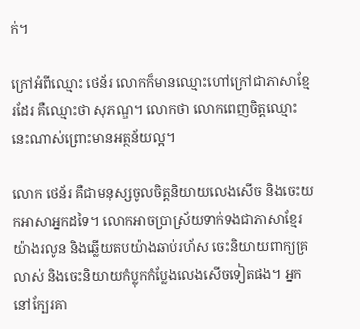ក់។

ក្រៅអំពីឈ្មោះ ថេន័រ លោកក៏មានឈ្មោះហៅក្រៅជាភាសាខ្មែរដែរ គឺឈ្មោះថា សុភណ្ឌ។ លោកថា លោកពេញចិត្តឈ្មោះនេះណាស់ព្រោះមានអត្ថន័យល្អ។

លោក ថេន័រ គឺជាមនុស្សចូលចិត្តនិយាយលេងសើច និងចេះយកអាសាអ្នកដទៃ។ លោកអាចប្រាស្រ័យទាក់ទងជាភាសាខ្មែរយ៉ាងរលូន និងឆ្លើយតបយ៉ាងឆាប់រហ័ស ចេះនិយាយពាក្យគ្រលាស់ និងចេះនិយាយកំប្លុកកំប្លែងលេងសើចទៀតផង។ អ្នកនៅក្បែរគា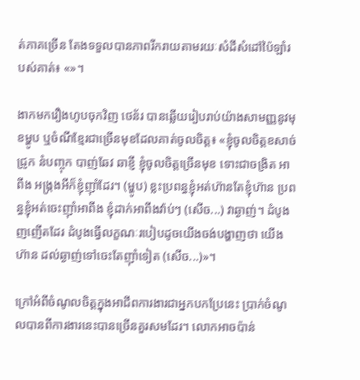ត់ភាគច្រើន តែងទទួលបានភាពរីករាយតាមរយៈសំដីសំដៅប៉ៃឡាំរបស់គាត់៖ «»។

ងាកមករឿងហូបចុកវិញ ថេន័រ បានឆ្លើយរៀបរាប់យ៉ាងសាមញ្ញនូវមុខម្ហូប ឬចំណីខ្មែរជាច្រើនមុខដែលគាត់ចូលចិត្ត៖ «ខ្ញុំចូលចិត្តខសាច់ជ្រូក នំបញ្ចុក បាញ់ឆែវ ឆាខ្ញី ខ្ញុំចូលចិត្តច្រើនមុខ ទោះជាចង្រិត អាពីង អង្ក្រងអីក៏ខ្ញុំញ៉ាំដែរ។ (ម្ហូប) ខ្លះប្រពន្ធខ្ញុំអត់ហ៊ានតែខ្ញុំហ៊ាន ប្រពន្ធខ្ញុំអត់ចេះញ៉ាំអាពីង ខ្ញុំដាក់អាពីងវ៉ាប់ៗ (សើច...) វាឆ្ងាញ់។ ដំបូងញញើតដែរ ដំបូងធ្វើលក្ខណៈរបៀបដូចយើងចង់បង្ហាញថា យើងហ៊ាន ដល់ឆ្ងាញ់ទៅចេះតែញ៉ាំទៀត (សើច...)»។

ក្រៅអំពីចំណូលចិត្តក្នុងអាជីពការងារជាអ្នកបកប្រែនេះ ប្រាក់ចំណូលបានពីការងារនេះបានច្រើនគួរសមដែរ។ លោកអាចប៉ាន់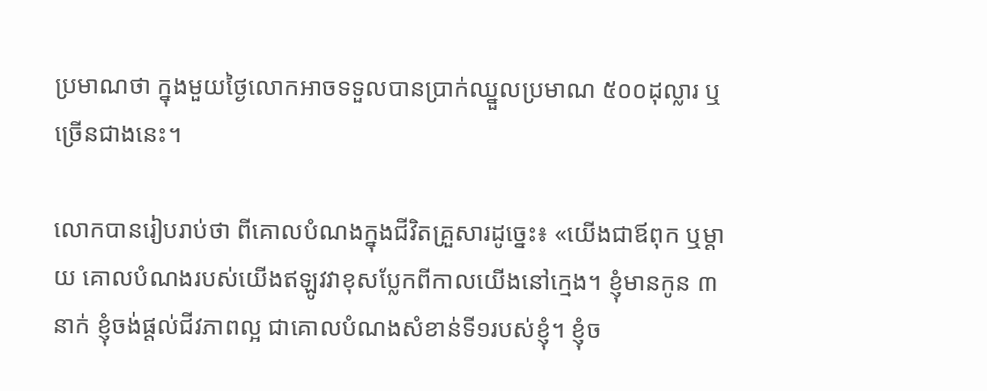ប្រមាណថា ក្នុងមួយថ្ងៃលោកអាចទទួលបានប្រាក់ឈ្នួលប្រមាណ ៥០០ដុល្លារ ឬច្រើនជាងនេះ។

លោកបានរៀបរាប់ថា ពីគោលបំណងក្នុងជីវិតគ្រួសារដូច្នេះ៖ «យើងជាឪពុក ឬម្ដាយ គោលបំណងរបស់យើងឥឡូវវាខុសប្លែកពីកាលយើងនៅក្មេង។ ខ្ញុំមានកូន ៣នាក់ ខ្ញុំចង់ផ្ដល់ជីវភាពល្អ ជាគោលបំណងសំខាន់ទី១របស់ខ្ញុំ។ ខ្ញុំច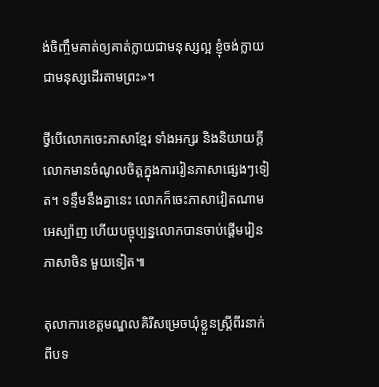ង់ចិញ្ចឹមគាត់ឲ្យគាត់ក្លាយជាមនុស្សល្អ ខ្ញុំចង់ក្លាយជាមនុស្សដើរតាមព្រះ»។

ថ្វីបើលោកចេះភាសាខ្មែរ ទាំងអក្សរ និងនិយាយក្ដី លោកមានចំណូលចិត្តក្នុងការរៀនភាសាផ្សេងៗទៀត។ ទន្ទឹមនឹងគ្នានេះ លោកក៏ចេះភាសាវៀតណាម អេស្ប៉ាញ ហើយបច្ចុប្បន្នលោកបានចាប់ផ្ដើមរៀនភាសាចិន មួយទៀត៕

តុលាការខេត្តមណ្ឌលគិរីសម្រេចឃុំខ្លួនស្ត្រីពីរនាក់ពីបទ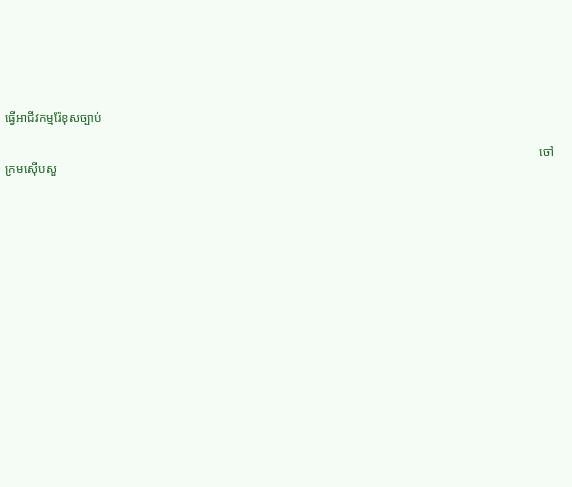ធ្វើអាជីវកម្មរ៉ែខុសច្បាប់

                                                                                                                                                                           ចៅក្រមស៊ើបសួ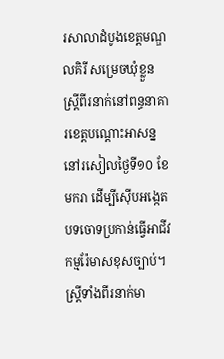រសាលាដំបូងខេត្តមណ្ឌលគិរី សម្រេចឃុំខ្លួនស្ត្រីពីរនាក់នៅពន្ធនាគារខេត្តបណ្ដោះអាសន្ននៅរសៀលថ្ងៃទី១០ ខែមករា ដើម្បីស៊ើបអង្កេតបទចោទប្រកាន់ធ្វើអាជីវកម្មរ៉ែមាសខុសច្បាប់។ ស្ត្រីទាំងពីរនាក់មា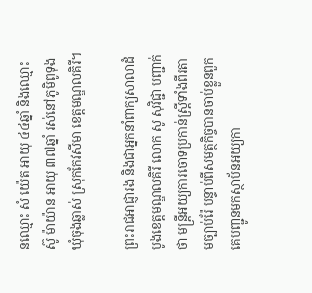នឈ្មោះ សំ យ៉េត អាយុ ៤៤ឆ្នាំ និងឈ្មោះ ស៊ូ ម៉ាយ៉ាន អាយុ ៣៧ឆ្នាំ រស់នៅភូមិពូទុង ឃុំចុងឆ្លាស់ ស្រុកកែវសីមា ខេត្តមណ្ឌលគិរី។

ព្រះរាជអាជ្ញារង និងជាអ្នកនាំពាក្យសាលាដំបូងខេត្តមណ្ឌលគិរី លោក សូ សុវិជ្ជា បញ្ជាក់ថា មន្ត្រីអយ្យការចោទប្រកាន់ស្ត្រីទាំងពីរតាមច្បាប់រ៉ែ បន្ទាប់ពីសមត្ថកិច្ចបានចាប់ខ្លួនពួកគេបញ្ជូនមកស្ថាប័នអយ្យកា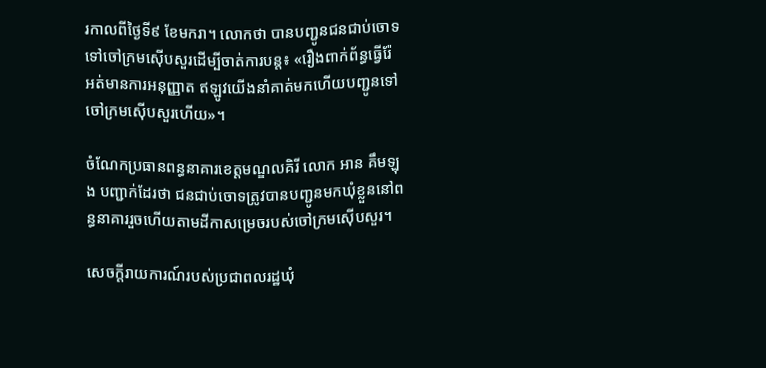រកាលពីថ្ងៃទី៩ ខែមករា។ លោកថា បានបញ្ជូនជនជាប់ចោទទៅចៅក្រមស៊ើបសួរដើម្បីចាត់ការបន្ត៖ «រឿងពាក់ព័ន្ធធ្វើរ៉ែ អត់មានការអនុញ្ញាត ឥឡូវយើងនាំគាត់មកហើយបញ្ជូនទៅចៅក្រមស៊ើបសួរហើយ»។

ចំណែកប្រធានពន្ធនាគារខេត្តមណ្ឌលគិរី លោក អាន គឹមឡុង បញ្ជាក់ដែរថា ជនជាប់ចោទត្រូវបានបញ្ជូនមកឃុំខ្លួននៅពន្ធនាគាររួចហើយតាមដីកាសម្រេចរបស់ចៅក្រមស៊ើបសួរ។

សេចក្ដីរាយការណ៍របស់ប្រជាពលរដ្ឋឃុំ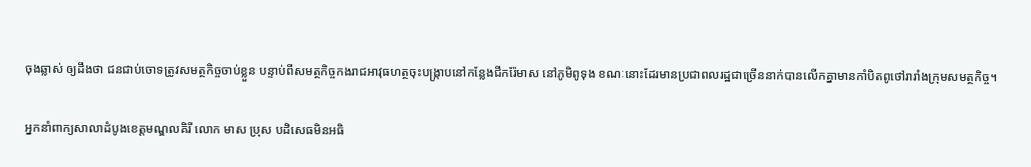ចុងឆ្លាស់ ឲ្យដឹងថា ជនជាប់ចោទត្រូវសមត្ថកិច្ចចាប់ខ្លួន បន្ទាប់ពីសមត្ថកិច្ចកងរាជអាវុធហត្ថចុះបង្ក្រាបនៅកន្លែងជីករ៉ែមាស នៅភូមិពូទុង ខណៈនោះដែរមានប្រជាពលរដ្ឋជាច្រើននាក់បានលើកគ្នាមានកាំបិតពូថៅរារាំងក្រុមសមត្ថកិច្ច។

អ្នកនាំពាក្យសាលាដំបូងខេត្តមណ្ឌលគិរី លោក មាស ប្រុស បដិសេធមិនអធិ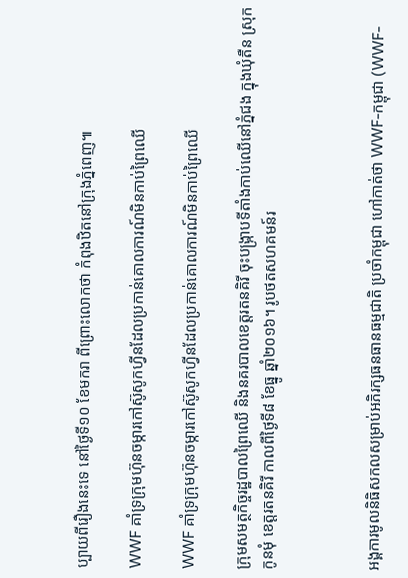ប្បាយពីរឿងនេះទេ នៅថ្ងៃទី១០ ខែមករា ពីព្រោះលោកថា កំពុងឋិតនៅក្រុងភ្នំពេញ៕

WWF គាំទ្រក្រុមហ៊ុនចម្ការកៅស៊ូសូកហ្វីនដែលប្រកាន់គោលការណ៍មិនកាប់ព្រៃឈើ

WWF គាំទ្រក្រុមហ៊ុនចម្ការកៅស៊ូសូកហ្វីនដែលប្រកាន់គោលការណ៍មិនកាប់ព្រៃឈើ

ក្រុមសមត្ថកិច្ចរដ្ឋបាលព្រៃឈើ និងនគរបាលខេត្តរតនគិរី ចុះបង្ក្រាបទីតាំងកាប់ឈើនៅភ្នំជង ក្នុងឃុំតឺន ស្រុកកូនមុំ ខេត្តរតនគិរី កាលពីថ្ងៃទី៨ ខែធ្នូ ឆ្នាំ២០១៦។ រូបថតសហគមន៍រ



អង្គការមូលនិធិសកលសម្រាប់អភិរក្សធនធានធម្មជាតិ ប្រចាំកម្ពុជា ហៅកាត់ថា WWF-កម្ពុជា (WWF-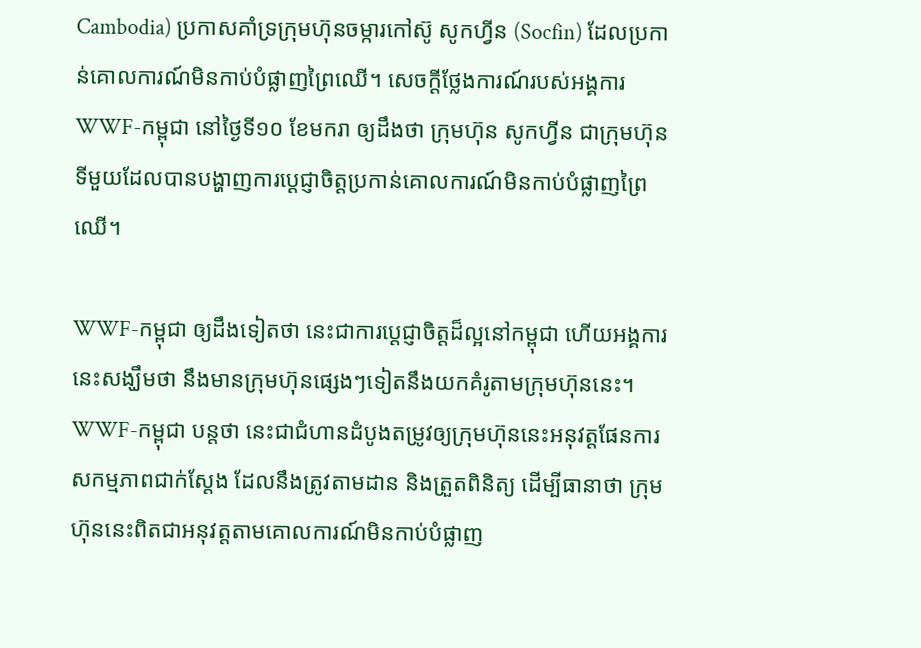Cambodia) ប្រកាសគាំទ្រក្រុមហ៊ុនចម្ការកៅស៊ូ សូកហ្វីន (Socfin) ដែលប្រកាន់គោលការណ៍មិនកាប់បំផ្លាញព្រៃឈើ។ សេចក្ដីថ្លែងការណ៍របស់អង្គការ WWF-កម្ពុជា នៅថ្ងៃទី១០ ខែមករា ឲ្យដឹងថា ក្រុមហ៊ុន សូកហ្វីន ជាក្រុមហ៊ុនទីមួយដែលបានបង្ហាញការប្ដេជ្ញាចិត្តប្រកាន់គោលការណ៍មិនកាប់បំផ្លាញព្រៃឈើ។

WWF-កម្ពុជា ឲ្យដឹងទៀតថា នេះជាការប្ដេជ្ញាចិត្តដ៏ល្អនៅកម្ពុជា ហើយអង្គការនេះសង្ឃឹមថា នឹងមានក្រុមហ៊ុនផ្សេងៗទៀតនឹងយកគំរូតាមក្រុមហ៊ុននេះ។ WWF-កម្ពុជា បន្តថា នេះជាជំហានដំបូងតម្រូវឲ្យក្រុមហ៊ុននេះអនុវត្តផែនការសកម្មភាពជាក់ស្ដែង ដែលនឹងត្រូវតាមដាន និងត្រួតពិនិត្យ ដើម្បីធានាថា ក្រុមហ៊ុននេះពិតជាអនុវត្តតាមគោលការណ៍មិនកាប់បំផ្លាញ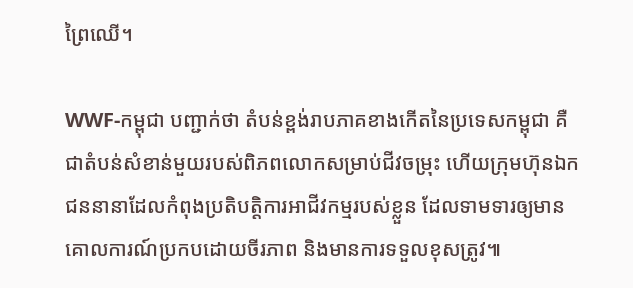ព្រៃឈើ។

WWF-កម្ពុជា បញ្ជាក់ថា តំបន់ខ្ពង់រាបភាគខាងកើតនៃប្រទេសកម្ពុជា គឺជាតំបន់សំខាន់មួយរបស់ពិភពលោកសម្រាប់ជីវចម្រុះ ហើយក្រុមហ៊ុនឯកជននានាដែលកំពុងប្រតិបត្តិការអាជីវកម្មរបស់ខ្លួន ដែលទាមទារឲ្យមានគោលការណ៍ប្រកបដោយចីរភាព និងមានការទទួលខុសត្រូវ៕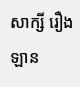សាក្សី រឿងឡាន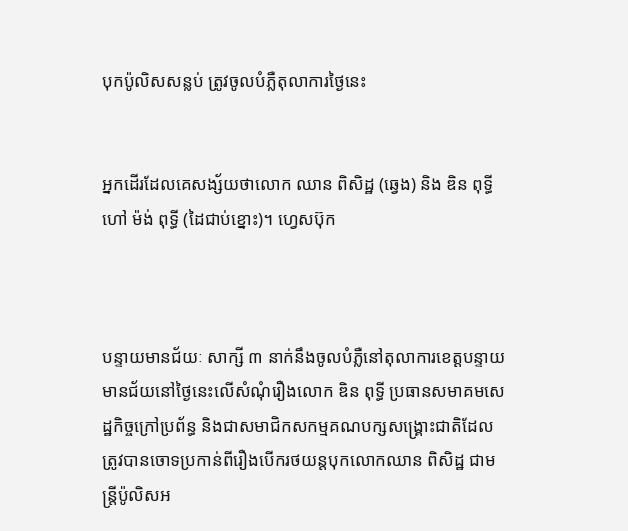បុកប៉ូលិសសន្លប់ ត្រូវចូលបំភ្លឺតុលាការថ្ងៃនេះ


អ្នកដើរដែលគេសង្ស័យថាលោក ឈាន ពិសិដ្ឋ (ឆ្វេង) និង ឌិន ពុទ្ធី ហៅ ម៉ង់ ពុទ្ធី (ដៃជាប់ខ្នោះ)។ ហ្វេសប៊ុក



បន្ទាយមានជ័យៈ សាក្សី ៣ នាក់នឹងចូលបំភ្លឺនៅតុលាការខេត្តបន្ទាយមានជ័យនៅថ្ងៃនេះលើសំណុំរឿងលោក ឌិន ពុទ្ធី ប្រធានសមាគមសេដ្ឋកិច្ចក្រៅប្រព័ន្ធ និងជាសមាជិកសកម្មគណបក្សសង្គ្រោះជាតិដែលត្រូវបានចោទប្រកាន់ពីរឿងបើករថយន្តបុកលោកឈាន ពិសិដ្ឋ ជាមន្រ្តីប៉ូលិសអ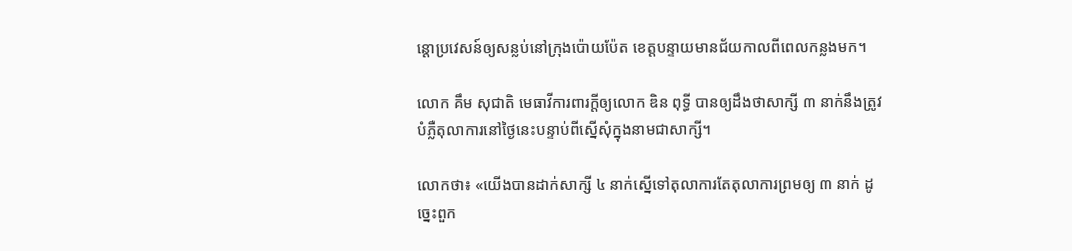ន្តោប្រវេសន៍ឲ្យសន្លប់នៅក្រុងប៉ោយប៉ែត ខេត្តបន្ទាយមានជ័យកាលពីពេលកន្លងមក។

លោក គឹម សុជាតិ មេធាវីការពារក្តីឲ្យលោក ឌិន ពុទ្ធី បានឲ្យដឹងថាសាក្សី ៣ នាក់នឹងត្រូវបំភ្លឺតុលាការនៅថ្ងៃនេះបន្ទាប់ពីស្នើសុំក្នុងនាមជាសាក្សី។

លោកថា៖ «យើងបានដាក់សាក្សី ៤ នាក់ស្នើទៅតុលាការតែតុលាការព្រមឲ្យ ៣ នាក់ ដូច្នេះពួក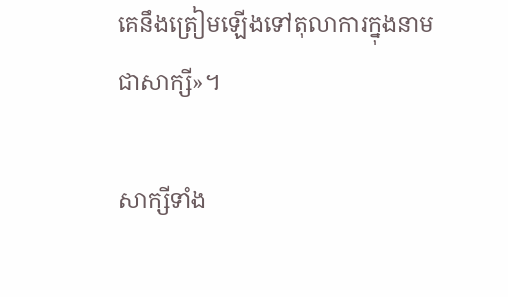គេនឹងត្រៀមឡើងទៅតុលាការក្នុងនាមជាសាក្សី»។

សាក្សីទាំង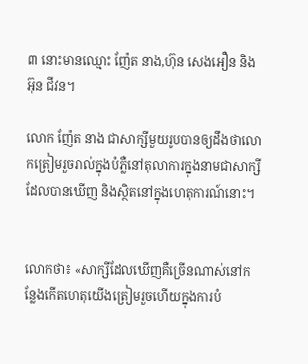៣ នោះមានឈ្មោះ ញ៉ែត នាង,ហ៊ុន សេងអឿន និង អ៊ុន ជីវន។

លោក ញ៉ែត នាង ជាសាក្សីមួយរូបបានឲ្យដឹងថាលោកត្រៀមរួចរាល់ក្នុងបំភ្លឺនៅតុលាការក្នុងនាមជាសាក្សីដែលបានឃើញ និងស្ថិតនៅក្នុងហេតុការណ៍នោះ។


លោកថា៖ «សាក្សីដែលឃើញគឺច្រើនណាស់នៅកន្លែងកើតហេតុយើងត្រៀមរួចហើយក្នុងការបំ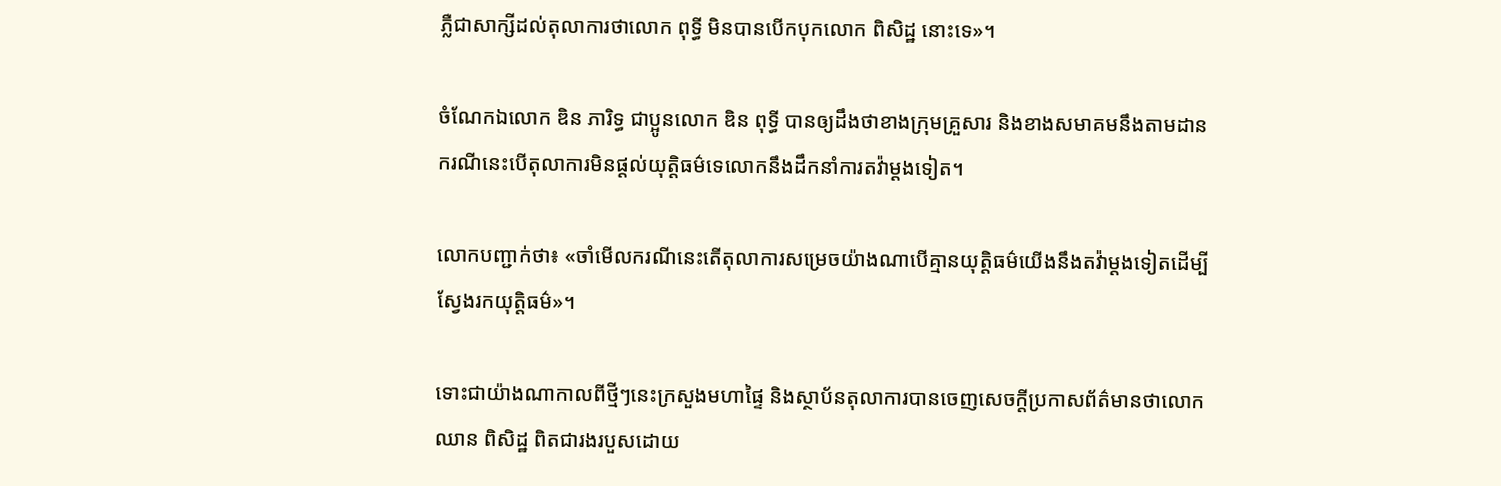ភ្លឺជាសាក្សីដល់តុលាការថាលោក ពុទ្ធី មិនបានបើកបុកលោក ពិសិដ្ឋ នោះទេ»។

ចំណែកឯលោក ឌិន ភារិទ្ធ ជាប្អូនលោក ឌិន ពុទ្ធី បានឲ្យដឹងថាខាងក្រុមគ្រួសារ និងខាងសមាគមនឹងតាមដានករណីនេះបើតុលាការមិនផ្តល់យុត្តិធម៌ទេលោកនឹងដឹកនាំការតវ៉ាម្ដងទៀត។

លោកបញ្ជាក់ថា៖ «ចាំមើលករណីនេះតើតុលាការសម្រេចយ៉ាងណាបើគ្មានយុត្តិធម៌យើងនឹងតវ៉ាម្តងទៀតដើម្បីស្វែងរកយុត្តិធម៌»។

ទោះជាយ៉ាងណាកាលពីថ្មីៗនេះក្រសួងមហាផ្ទៃ និងស្ថាប័នតុលាការបានចេញសេចក្តីប្រកាសព័ត៌មានថាលោកឈាន ពិសិដ្ឋ ពិតជារងរបួសដោយ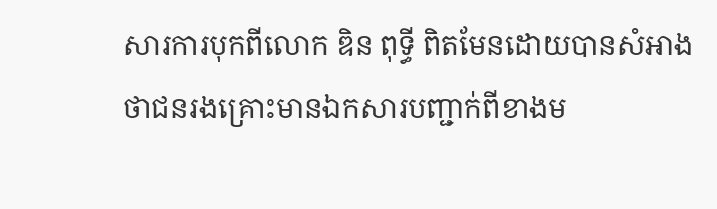សារការបុកពីលោក ឌិន ពុទ្ធី ពិតមែនដោយបានសំអាងថាជនរងគ្រោះមានឯកសារបញ្ជាក់ពីខាងម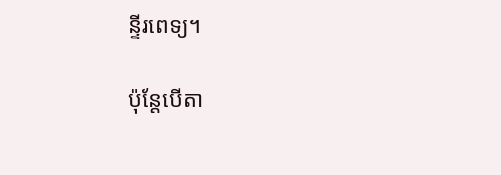ន្ទីរពេទ្យ។

ប៉ុន្តែបើតា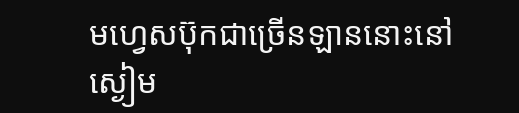មហ្វេសប៊ុកជាច្រើនឡាននោះនៅស្ងៀម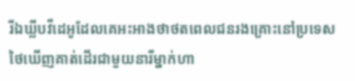រីឯឃ្លីបវីដេអូដែលគេអះអាងថាថតពេលជនរងគ្រោះនៅប្រទេសថៃឃើញគាត់ដើរជាមួយនារីម្នាក់ហា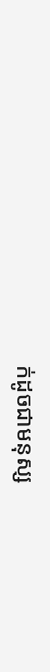ក់ដូចជាមនុស្ស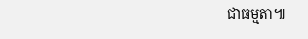ជាធម្មតា៕